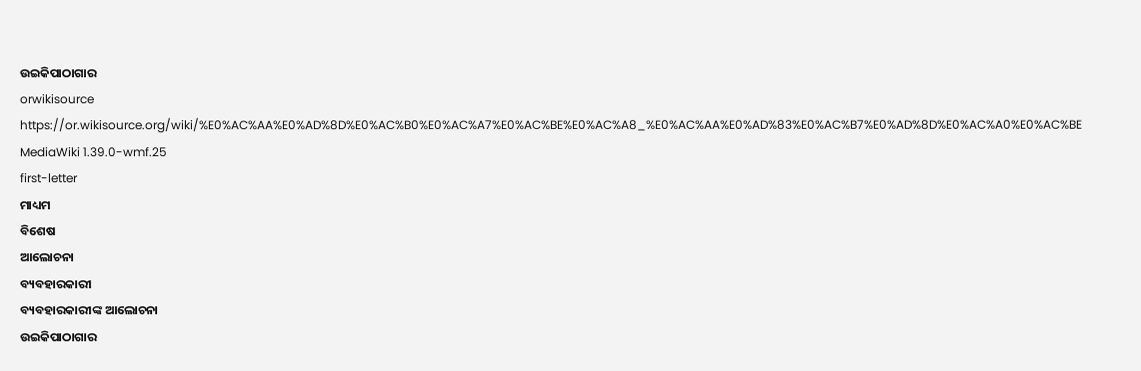ଉଇକିପାଠାଗାର
orwikisource
https://or.wikisource.org/wiki/%E0%AC%AA%E0%AD%8D%E0%AC%B0%E0%AC%A7%E0%AC%BE%E0%AC%A8_%E0%AC%AA%E0%AD%83%E0%AC%B7%E0%AD%8D%E0%AC%A0%E0%AC%BE
MediaWiki 1.39.0-wmf.25
first-letter
ମାଧ୍ୟମ
ବିଶେଷ
ଆଲୋଚନା
ବ୍ୟବହାରକାରୀ
ବ୍ୟବହାରକାରୀଙ୍କ ଆଲୋଚନା
ଉଇକିପାଠାଗାର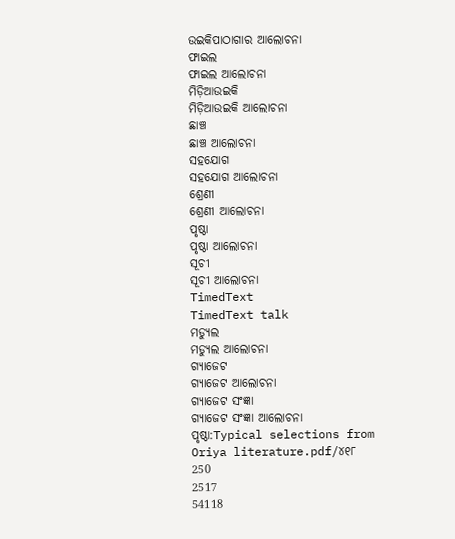ଉଇକିପାଠାଗାର ଆଲୋଚନା
ଫାଇଲ
ଫାଇଲ ଆଲୋଚନା
ମିଡ଼ିଆଉଇକି
ମିଡ଼ିଆଉଇକି ଆଲୋଚନା
ଛାଞ୍ଚ
ଛାଞ୍ଚ ଆଲୋଚନା
ସହଯୋଗ
ସହଯୋଗ ଆଲୋଚନା
ଶ୍ରେଣୀ
ଶ୍ରେଣୀ ଆଲୋଚନା
ପୃଷ୍ଠା
ପୃଷ୍ଠା ଆଲୋଚନା
ସୂଚୀ
ସୂଚୀ ଆଲୋଚନା
TimedText
TimedText talk
ମଡ୍ୟୁଲ
ମଡ୍ୟୁଲ ଆଲୋଚନା
ଗ୍ୟାଜେଟ
ଗ୍ୟାଜେଟ ଆଲୋଚନା
ଗ୍ୟାଜେଟ ସଂଜ୍ଞା
ଗ୍ୟାଜେଟ ସଂଜ୍ଞା ଆଲୋଚନା
ପୃଷ୍ଠା:Typical selections from Oriya literature.pdf/୪୧୮
250
2517
54118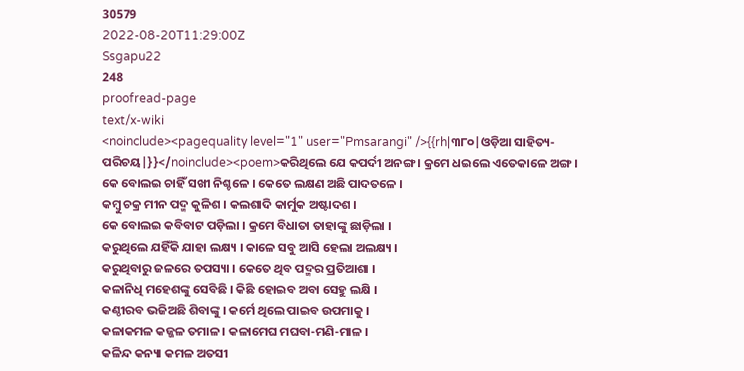30579
2022-08-20T11:29:00Z
Ssgapu22
248
proofread-page
text/x-wiki
<noinclude><pagequality level="1" user="Pmsarangi" />{{rh|୩୮୦|ଓଡ଼ିଆ ସାହିତ୍ୟ-ପରିଚୟ|}}</noinclude><poem>କରିଥିଲେ ଯେ କପର୍ଦୀ ଅନଙ୍ଗ । କ୍ରମେ ଧଇଲେ ଏତେକାଳେ ଅଙ୍ଗ ।
କେ ବୋଲଇ ଚାହିଁ ସଖୀ ନିଶ୍ଚଳେ । କେତେ ଲକ୍ଷଣ ଅଛି ପାଦତଳେ ।
କମ୍ବୁ ଚକ୍ର ମୀନ ପଦ୍ମ କୁଳିଶ । କଲଶାଦି କାର୍ମୁକ ଅଷ୍ଟାଦଶ ।
କେ ବୋଲଇ କବିବାଟ ପଡ଼ିଲା । କ୍ରମେ ବିଧାତା ତାହାଙ୍କୁ ଛାଡ଼ିଲା ।
କରୁଥିଲେ ଯହିଁକି ଯାହା ଲକ୍ଷ୍ୟ । କାଳେ ସବୁ ଆସି ହେଲା ଅଲକ୍ଷ୍ୟ ।
କରୁଥିବାରୁ ଜଳରେ ତପସ୍ୟା । କେତେ ଥିବ ପଦ୍ମର ପ୍ରତିଆଶା ।
କଳାନିଧି ମହେଶଙ୍କୁ ସେବିଛି । କିଛି ହୋଇବ ଅବା ସେହୁ ଲକ୍ଷି ।
କଣ୍ଠୀରବ ଭଜିଅଛି ଶିବାଙ୍କୁ । କର୍ମେ ଥିଲେ ପାଇବ ଉପମାକୁ ।
କଳାକମଳ କଜ୍ଜଳ ତମାଳ । କଳାମେଘ ମଘବା-ମଣି-ମାଳ ।
କଳିନ୍ଦ କନ୍ୟା କମଳ ଅତସୀ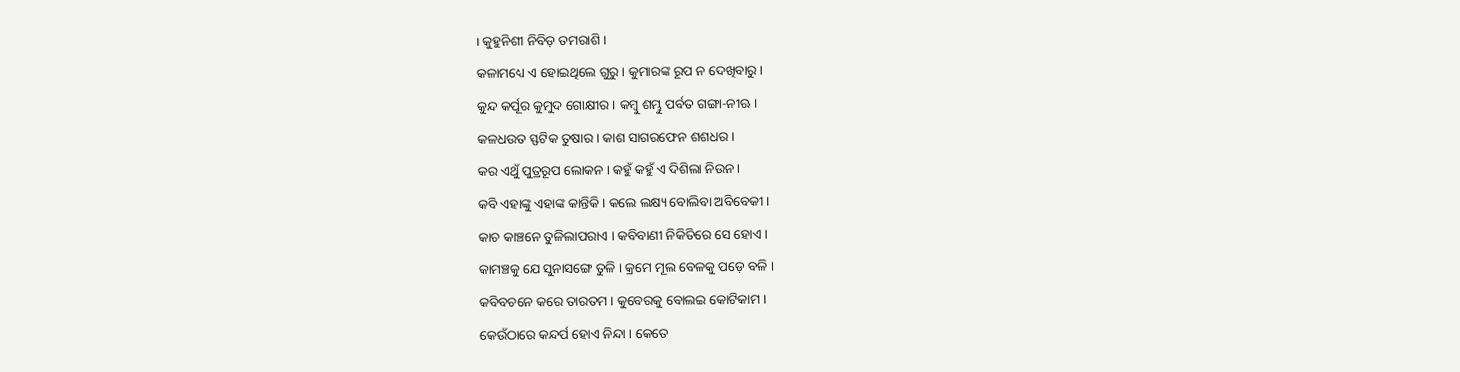। କୁହୁନିଶୀ ନିବିଡ଼ ତମରାଶି ।
କଳାମଧ୍ୟେ ଏ ହୋଇଥିଲେ ଗୁରୁ । କୁମାରଙ୍କ ରୂପ ନ ଦେଖିବାରୁ ।
କୁନ୍ଦ କର୍ପୂର କୁମୁଦ ଗୋକ୍ଷୀର । କମ୍ବୁ ଶମ୍ଭୁ ପର୍ବତ ଗଙ୍ଗା-ନୀଋ ।
କଳଧଉତ ସ୍ଫଟିକ ତୁଷାର । କାଶ ସାଗରଫେନ ଶଶଧର ।
କର ଏଥୁଁ ପୁତ୍ରରୂପ ଲୋକନ । କହୁଁ କହୁଁ ଏ ଦିଶିଲା ନିଉନ ।
କବି ଏହାଙ୍କୁ ଏହାଙ୍କ କାନ୍ତିକି । କଲେ ଲକ୍ଷ୍ୟ ବୋଲିବା ଅବିବେକୀ ।
କାଚ କାଞ୍ଚନେ ତୁଳିଲାପରାଏ । କବିବାଣୀ ନିକିତିରେ ସେ ହୋଏ ।
କାମଞ୍ଚକୁ ଯେ ସୁନାସଙ୍ଗେ ତୁଳି । କ୍ରମେ ମୂଲ ବେଳକୁ ପଡ଼େ ବଳି ।
କବିବଚନେ କରେ ତାରତମ । କୁବେରକୁ ବୋଲଇ କୋଟିକାମ ।
କେଉଁଠାରେ କନ୍ଦର୍ପ ହୋଏ ନିନ୍ଦା । କେତେ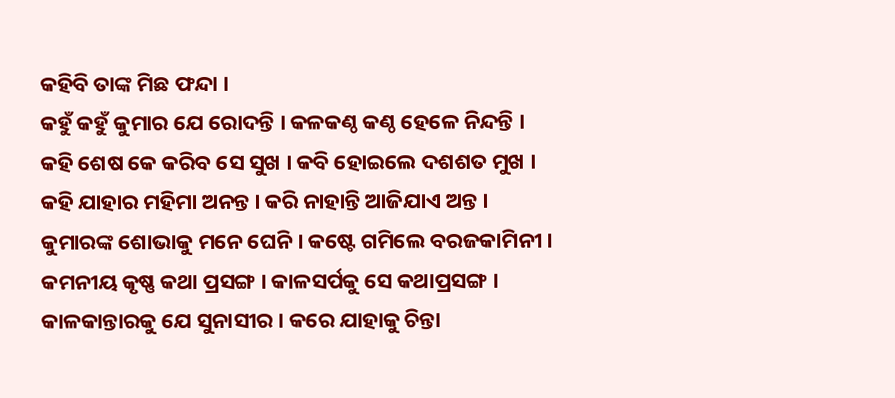କହିବି ତାଙ୍କ ମିଛ ଫନ୍ଦା ।
କହୁଁ କହୁଁ କୁମାର ଯେ ରୋଦନ୍ତି । କଳକଣ୍ଠ କଣ୍ଠ ହେଳେ ନିନ୍ଦନ୍ତି ।
କହି ଶେଷ କେ କରିବ ସେ ସୁଖ । କବି ହୋଇଲେ ଦଶଶତ ମୁଖ ।
କହି ଯାହାର ମହିମା ଅନନ୍ତ । କରି ନାହାନ୍ତି ଆଜିଯାଏ ଅନ୍ତ ।
କୁମାରଙ୍କ ଶୋଭାକୁ ମନେ ଘେନି । କଷ୍ଟେ ଗମିଲେ ବରଜକାମିନୀ ।
କମନୀୟ କୃଷ୍ଣ କଥା ପ୍ରସଙ୍ଗ । କାଳସର୍ପକୁ ସେ କଥାପ୍ରସଙ୍ଗ ।
କାଳକାନ୍ତାରକୁ ଯେ ସୁନାସୀର । କରେ ଯାହାକୁ ଚିନ୍ତା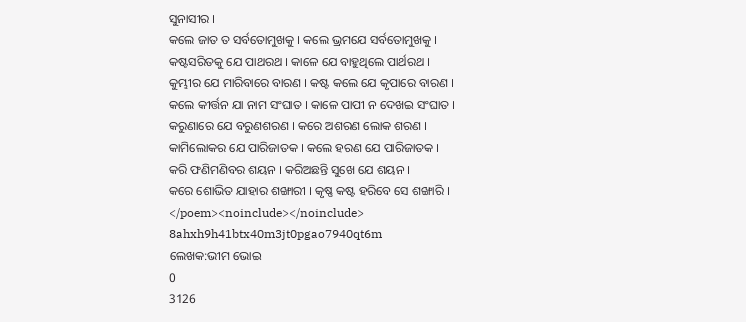ସୁନାସୀର ।
କଲେ ଜାତ ତ ସର୍ବତୋମୁଖକୁ । କଲେ ଭ୍ରମଯେ ସର୍ବତୋମୁଖକୁ ।
କଷ୍ଟସରିତକୁ ଯେ ପାଥରଥ । କାଳେ ଯେ ବାହୁଥିଲେ ପାର୍ଥରଥ ।
କୁମ୍ଭୀର ଯେ ମାରିବାରେ ବାରଣ । କଷ୍ଟ କଲେ ଯେ କୃପାରେ ବାରଣ ।
କଲେ କୀର୍ତ୍ତନ ଯା ନାମ ସଂଘାତ । କାଳେ ପାପୀ ନ ଦେଖଇ ସଂଘାତ ।
କରୁଣାରେ ଯେ ବରୁଣଶରଣ । କରେ ଅଶରଣ ଲୋକ ଶରଣ ।
କାମିଲୋକର ଯେ ପାରିଜାତକ । କଲେ ହରଣ ଯେ ପାରିଜାତକ ।
କରି ଫଣିମଣିବର ଶୟନ । କରିଅଛନ୍ତି ସୁଖେ ଯେ ଶୟନ ।
କରେ ଶୋଭିତ ଯାହାର ଶଙ୍ଖାରୀ । କୃଷ୍ଣ କଷ୍ଟ ହରିବେ ସେ ଶଙ୍ଖାରି ।
</poem><noinclude></noinclude>
8ahxh9h41btx40m3jt0pgao7940qt6m
ଲେଖକ:ଭୀମ ଭୋଇ
0
3126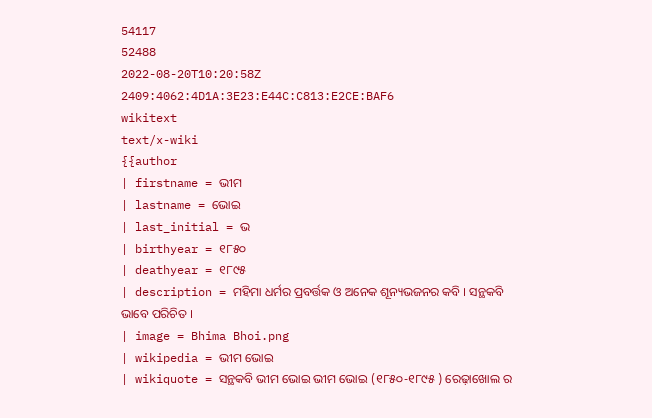54117
52488
2022-08-20T10:20:58Z
2409:4062:4D1A:3E23:E44C:C813:E2CE:BAF6
wikitext
text/x-wiki
{{author
| firstname = ଭୀମ
| lastname = ଭୋଇ
| last_initial = ଭ
| birthyear = ୧୮୫୦
| deathyear = ୧୮୯୫
| description = ମହିମା ଧର୍ମର ପ୍ରବର୍ତ୍ତକ ଓ ଅନେକ ଶୂନ୍ୟଭଜନର କବି । ସନ୍ଥକବି ଭାବେ ପରିଚିତ ।
| image = Bhima Bhoi.png
| wikipedia = ଭୀମ ଭୋଇ
| wikiquote = ସନ୍ଥକବି ଭୀମ ଭୋଇ ଭୀମ ଭୋଇ (୧୮୫୦-୧୮୯୫ ) ରେଢ଼ାଖୋଲ ର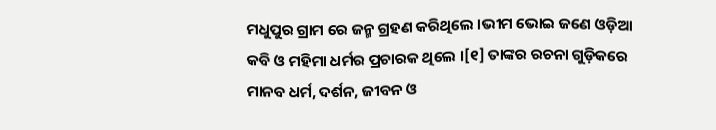ମଧୁପୁର ଗ୍ରାମ ରେ ଜନ୍ମ ଗ୍ରହଣ କରିଥିଲେ ।ଭୀମ ଭୋଇ ଜଣେ ଓଡ଼ିଆ କବି ଓ ମହିମା ଧର୍ମର ପ୍ରଚାରକ ଥିଲେ ।[୧] ତାଙ୍କର ରଚନା ଗୁଡ଼ିକରେ ମାନବ ଧର୍ମ, ଦର୍ଶନ, ଜୀବନ ଓ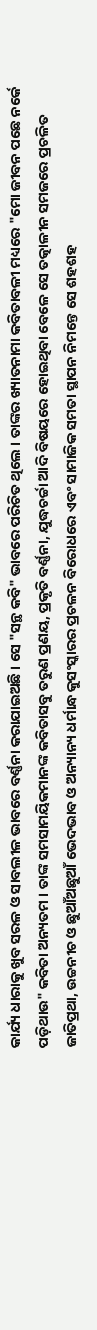କାର୍ଯ୍ୟ ଧାରାକୁ ଖୁବ ସରଳ ଓ ସାବଲୀଳ ଭାବରେ ବର୍ଣ୍ଣନା କରାଯାଇଅଛି । ସେ "ସନ୍ଥ କବି" ଭାବରେ ପରିଚିତ ଥିଲେ । ତାଙ୍କର ଖ୍ୟାତନାମା କବିତାବଳୀ ମଧ୍ୟରେ "ମୋ ଜୀବନ ପଛେ ନର୍କେ ପଡ଼ିଥାଉ" କବିତା ଅନ୍ୟତମ । ତାଙ୍କ ସମସାମୟିକମାନଙ୍କ କବିତାସବୁ ତରୁଣ ପ୍ରଣୟ, ପ୍ରକୃତି ବର୍ଣ୍ଣନା, ଯୁଦ୍ଧଚର୍ଚ୍ଚା ଆଦି ବିଷୟରେ ହୋଇଥିବା ବେଳେ ସେ ତତ୍କାଳୀନ ସମଜରେ ପ୍ରଚଳିତ ଜାତିପ୍ରଥା, ଉଚ୍ଚନୀଚ ଓ ଛୁଆଁଅଛୁଆଁ ଭେଦଭାବ ଓ ଅନ୍ୟାନ୍ୟ ଧର୍ମାନ୍ଧ କୁସଂସ୍କାରର ପ୍ରଚଳନ ବିରୋଧରେ ଏବଂ ସାମାଜିକ ସମତା ସ୍ଥାପନ ନିମନ୍ତେ ସେ ଶହଶହ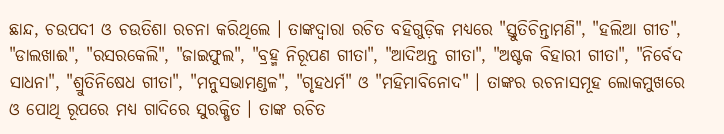ଛାନ୍ଦ, ଚଉପଦୀ ଓ ଚଉତିଶା ରଚନା କରିଥିଲେ । ତାଙ୍କଦ୍ୱାରା ରଚିତ ବହିଗୁଡ଼ିକ ମଧ୍ୟରେ "ସ୍ତୁତିଚିନ୍ତାମଣି", "ହଲିଆ ଗୀତ", "ଡାଲଖାଈ", "ରସରକେଲି", "ଜାଇଫୁଲ", "ବ୍ରହ୍ମ ନିରୂପଣ ଗୀତା", "ଆଦିଅନ୍ତ ଗୀତା", "ଅଷ୍ଟକ ବିହାରୀ ଗୀତା", "ନିର୍ବେଦ ସାଧନା", "ଶ୍ରୁତିନିଷେଧ ଗୀତା", "ମନୁସଭାମଣ୍ଡଳ", "ଗୃହଧର୍ମ" ଓ "ମହିମାବିନୋଦ" । ତାଙ୍କର ରଚନାସମୂହ ଲୋକମୁଖରେ ଓ ପୋଥି ରୂପରେ ମଧ୍ୟ ଗାଦିରେ ସୁରକ୍ଷିତ । ତାଙ୍କ ରଚିତ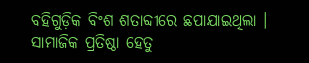ବହିଗୁଡ଼ିକ ବିଂଶ ଶତାବ୍ଦୀରେ ଛପାଯାଇଥିଲା । ସାମାଜିକ ପ୍ରତିଷ୍ଠା ହେତୁ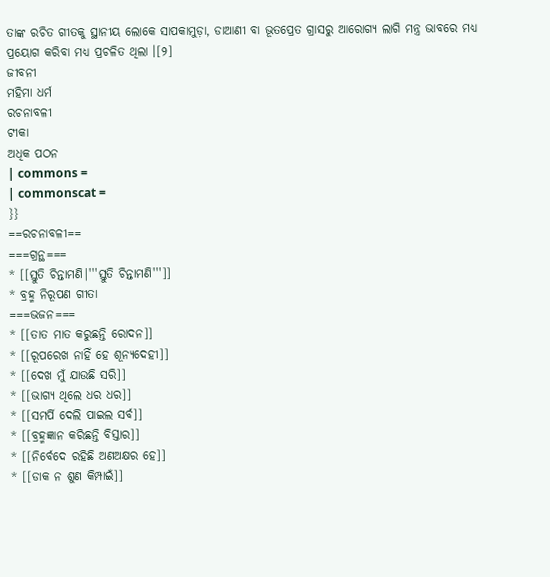ତାଙ୍କ ରଚିତ ଗୀତକୁ ସ୍ଥାନୀୟ ଲୋକେ ସାପକାମୁଡ଼ା, ଡାଆଣୀ ବା ଭୂତପ୍ରେତ ଗ୍ରାସରୁ ଆରୋଗ୍ୟ ଲାଗି ମନ୍ତ୍ର ଭାବରେ ମଧ୍ୟ ପ୍ରୟୋଗ କରିବା ମଧ୍ୟ ପ୍ରଚଳିତ ଥିଲା ।[୨]
ଜୀବନୀ
ମହିମା ଧର୍ମ
ରଚନାବଳୀ
ଟୀକା
ଅଧିକ ପଠନ
| commons =
| commonscat =
}}
==ରଚନାବଳୀ==
===ଗ୍ରନ୍ଥ===
* [[ସ୍ତୁତି ଚିନ୍ତାମଣି|'''ସ୍ତୁତି ଚିନ୍ତାମଣି''']]
* ବ୍ରହ୍ମ ନିରୂପଣ ଗୀତା
===ଭଜନ===
* [[ତାତ ମାତ କରୁଛନ୍ତି ରୋଦନ]]
* [[ରୂପରେଖ ନାହିଁ ହେ ଶୂନ୍ୟଦେହୀ]]
* [[ଦେଖ ମୁଁ ଯାଉଛି ସରି]]
* [[ଭାଗ୍ୟ ଥିଲେ ଧର ଧର]]
* [[ସମର୍ପି ଦେଲି ପାଇଲ ସର୍ବ]]
* [[ବ୍ରହ୍ମଜ୍ଞାନ କରିଛନ୍ତି ବିସ୍ତାର]]
* [[ନିର୍ବେଦେ ରହିଛି ଅଣଅକ୍ଷର ହେ]]
* [[ଡାକ ନ ଶୁଣ କିମ୍ପାଇଁ]]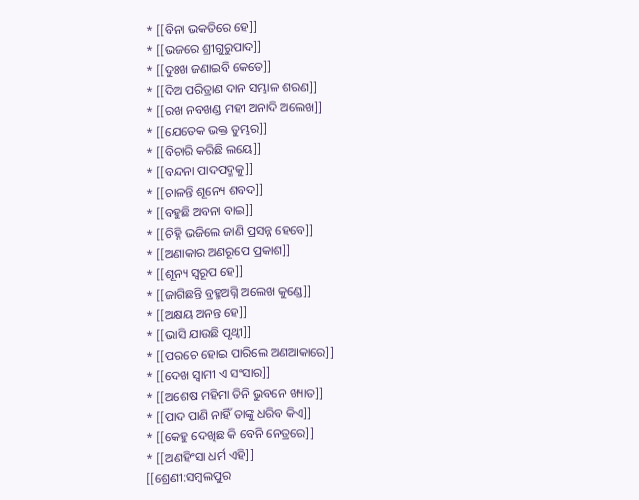* [[ବିନା ଭକତିରେ ହେ]]
* [[ଭଜରେ ଶ୍ରୀଗୁରୁପାଦ]]
* [[ଦୁଃଖ ଜଣାଇବି କେତେ]]
* [[ଦିଅ ପରିତ୍ରାଣ ଦାନ ସମ୍ଭାଳ ଶରଣ]]
* [[ରଖ ନବଖଣ୍ଡ ମହୀ ଅନାଦି ଅଲେଖ]]
* [[ଯେତେକ ଭକ୍ତ ତୁମ୍ଭର]]
* [[ବିଚାରି କରିଛି ଲୟେ]]
* [[ବନ୍ଦନା ପାଦପଦ୍ମକୁ]]
* [[ଚାଳନ୍ତି ଶୂନ୍ୟେ ଶବଦ]]
* [[ବହୁଛି ଅବନା ବାଇ]]
* [[ଚିହ୍ନି ଭଜିଲେ ଜାଣି ପ୍ରସନ୍ନ ହେବେ]]
* [[ଅଣାକାର ଅଣରୂପେ ପ୍ରକାଶ]]
* [[ଶୂନ୍ୟ ସ୍ୱରୂପ ହେ]]
* [[ଜାଗିଛନ୍ତି ବ୍ରହ୍ମଅଗ୍ନି ଅଲେଖ କୁଣ୍ଡେ]]
* [[ଅକ୍ଷୟ ଅନନ୍ତ ହେ]]
* [[ଭାସି ଯାଉଛି ପୃଥ୍ୱୀ]]
* [[ପରଚେ ହୋଇ ପାରିଲେ ଅଣଆକାରେ]]
* [[ଦେଖ ସ୍ୱାମୀ ଏ ସଂସାର]]
* [[ଅଶେଷ ମହିମା ତିନି ଭୁବନେ ଖ୍ୟାତ]]
* [[ପାଦ ପାଣି ନାହିଁ ତାଙ୍କୁ ଧରିବ କିଏ]]
* [[କେହୁ ଦେଖିଛ କି ବେନି ନେତ୍ରରେ]]
* [[ଅଣହିଂସା ଧର୍ମ ଏହି]]
[[ଶ୍ରେଣୀ:ସମ୍ବଲପୁର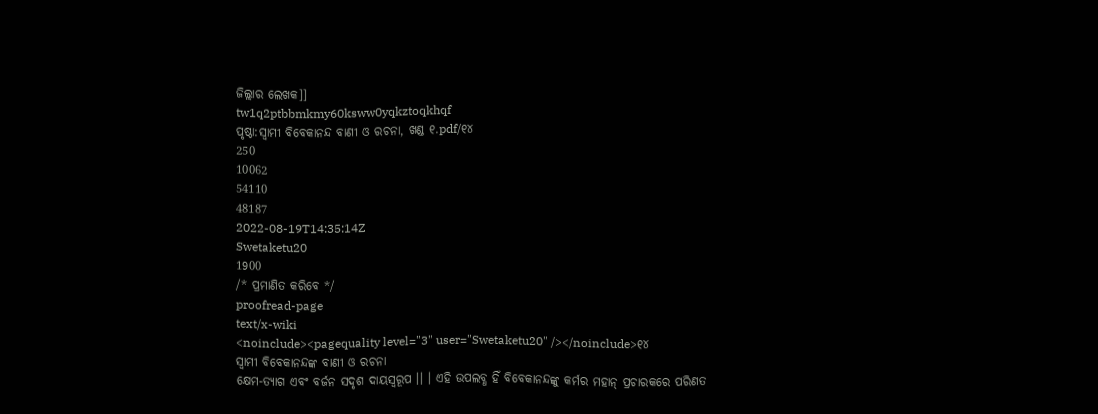ଜିଲ୍ଲାର ଲେଖକ]]
tw1q2ptbbmkmy60ksww0yqkztoqkhqf
ପୃଷ୍ଠା:ସ୍ୱାମୀ ବିବେକାନନ୍ଦ ବାଣୀ ଓ ରଚନା, ଖଣ୍ଡ ୧.pdf/୧୪
250
10062
54110
48187
2022-08-19T14:35:14Z
Swetaketu20
1900
/* ପ୍ରମାଣିତ କରିବେ */
proofread-page
text/x-wiki
<noinclude><pagequality level="3" user="Swetaketu20" /></noinclude>୧୪
ସ୍ୱାମୀ ବିବେକାନନ୍ଦଙ୍କ ବାଣୀ ଓ ରଚନା
କ୍ଷେମ-ତ୍ୟାଗ ଏବଂ ବର୍ଜନ ସଦୃଶ ଦାୟସ୍ବରୂପ ।। । ଏହି ଉପଲବ୍ଧ ହିଁ ବିବେକାନନ୍ଦଙ୍କୁ କର୍ମର ମହାନ୍ ପ୍ରଚାରକରେ ପରିଣତ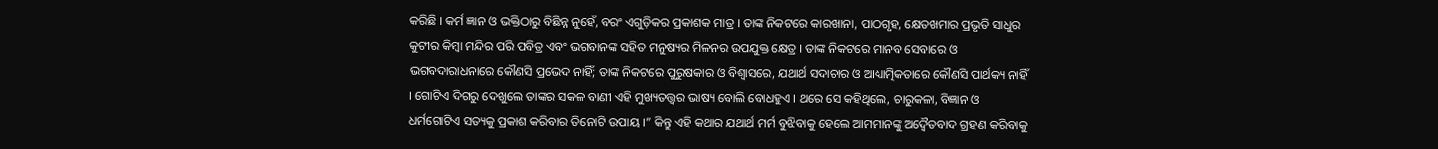କରିଛି । କର୍ମ ଜ୍ଞାନ ଓ ଭକ୍ତିଠାରୁ ବିଛିନ୍ନ ନୁହେଁ, ବରଂ ଏଗୁଡ଼ିକର ପ୍ରକାଶକ ମାତ୍ର । ତାଙ୍କ ନିକଟରେ କାରଖାନା, ପାଠଗୃହ, କ୍ଷେତଖମାର ପ୍ରଭୃତି ସାଧୁର କୁଟୀର କିମ୍ବା ମନ୍ଦିର ପରି ପବିତ୍ର ଏବଂ ଭଗବାନଙ୍କ ସହିତ ମନୁଷ୍ୟର ମିଳନର ଉପଯୁକ୍ତ କ୍ଷେତ୍ର । ତାଙ୍କ ନିକଟରେ ମାନବ ସେବାରେ ଓ ଭଗବଦାରାଧନାରେ କୌଣସି ପ୍ରଭେଦ ନାହିଁ; ତାଙ୍କ ନିକଟରେ ପୁରୁଷକାର ଓ ବିଶ୍ବାସରେ, ଯଥାର୍ଥ ସଦାଚାର ଓ ଆଧ୍ୟାତ୍ମିକତାରେ କୌଣସି ପାର୍ଥକ୍ୟ ନାହିଁ । ଗୋଟିଏ ଦିଗରୁ ଦେଖୁଲେ ତାଙ୍କର ସକଳ ବାଣୀ ଏହି ମୁଖ୍ୟତତ୍ତ୍ୱର ଭାଷ୍ୟ ବୋଲି ବୋଧହୁଏ । ଥରେ ସେ କହିଥିଲେ, ଚାରୁକଳା, ବିଜ୍ଞାନ ଓ ଧର୍ମଗୋଟିଏ ସତ୍ୟକୁ ପ୍ରକାଶ କରିବାର ତିନୋଟି ଉପାୟ ।” କିନ୍ତୁ ଏହି କଥାର ଯଥାର୍ଥ ମର୍ମ ବୁଝିବାକୁ ହେଲେ ଆମମାନଙ୍କୁ ଅଦ୍ବୈତବାଦ ଗ୍ରହଣ କରିବାକୁ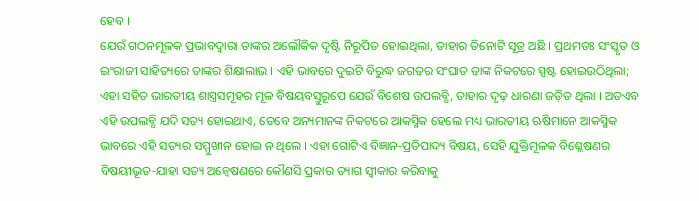ହେବ ।
ଯେଉଁ ଗଠନମୂଳକ ପ୍ରଭାବଦ୍ୱାରା ତାଙ୍କର ଅଲୌକିକ ଦୃଷ୍ଟି ନିରୂପିତ ହୋଇଥିଲା, ତାହାର ତିନୋଟି ସୂତ୍ର ଅଛି । ପ୍ରଥମତଃ ସଂସ୍କୃତ ଓ ଇଂରାଜୀ ସାହିତ୍ୟରେ ତାଙ୍କର ଶିକ୍ଷାଲାଭ । ଏହି ଭାବରେ ଦୁଇଟି ବିରୁଦ୍ଧ ଜଗତର ସଂଘାତ ତାଙ୍କ ନିକଟରେ ସ୍ପଷ୍ଟ ହୋଇଉଠିଥିଲା; ଏହା ସହିତ ଭାରତୀୟ ଶାସ୍ତ୍ରସମୂହର ମୂଳ ବିଷୟବସ୍ତୁରୂପେ ଯେଉଁ ବିଶେଷ ଉପଲବ୍ଧି, ତାହାର ଦୃଢ଼ ଧାରଣା ଜଡ଼ିତ ଥିଲା । ଅତଏବ ଏହି ଉପଲବ୍ଧି ଯଦି ସତ୍ୟ ହୋଇଥାଏ, ତେବେ ଅନ୍ୟମାନଙ୍କ ନିକଟରେ ଆକସ୍ମିକ ହେଲେ ମଧ୍ୟ ଭାରତୀୟ ଋଷିମାନେ ଆକସ୍ମିକ ଭାବରେ ଏହି ସତ୍ୟର ସମ୍ମୁଖୀନ ହୋଇ ନ ଥିଲେ । ଏହା ଗୋଟିଏ ବିଜ୍ଞାନ-ପ୍ରତିପାଦ୍ୟ ବିଷୟ, ସେହି ଯୁକ୍ତିମୂଳକ ବିଶ୍ଳେଷଣର ବିଷୟୀଭୂତ-ଯାହା ସତ୍ୟ ଅନ୍ବେଷଣରେ କୌଣସି ପ୍ରକାର ତ୍ୟାଗ ସ୍ବୀକାର କରିବାକୁ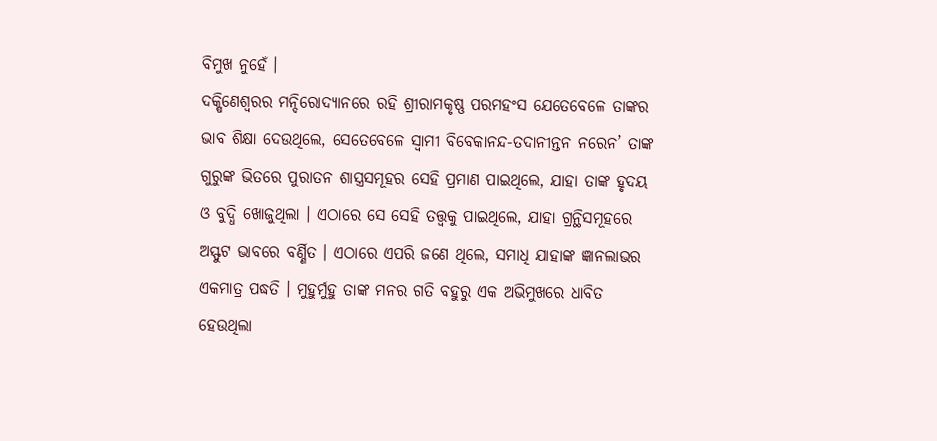ବିମୁଖ ନୁହେଁ ।
ଦକ୍ଷିଣେଶ୍ୱରର ମନ୍ଦିରୋଦ୍ୟାନରେ ରହି ଶ୍ରୀରାମକୃଷ୍ଣ ପରମହଂସ ଯେତେବେଳେ ତାଙ୍କର ଭାବ ଶିକ୍ଷା ଦେଉଥିଲେ, ସେତେବେଳେ ସ୍ୱାମୀ ବିବେକାନନ୍ଦ-ତଦାନୀନ୍ତନ ନରେନ’ ତାଙ୍କ ଗୁରୁଙ୍କ ଭିତରେ ପୁରାତନ ଶାସ୍ତ୍ରସମୂହର ସେହି ପ୍ରମାଣ ପାଇଥିଲେ, ଯାହା ତାଙ୍କ ହୃଦୟ ଓ ବୁଦ୍ଧି ଖୋଜୁଥିଲା । ଏଠାରେ ସେ ସେହି ତତ୍ତ୍ବକୁ ପାଇଥିଲେ, ଯାହା ଗ୍ରନ୍ଥିସମୂହରେ ଅସ୍ଫୁଟ ଭାବରେ ବର୍ଣ୍ଣିତ । ଏଠାରେ ଏପରି ଜଣେ ଥିଲେ, ସମାଧି ଯାହାଙ୍କ ଜ୍ଞାନଲାଭର ଏକମାତ୍ର ପଦ୍ଧତି । ମୁହୁର୍ମୁହୁ ତାଙ୍କ ମନର ଗତି ବହୁରୁ ଏକ ଅଭିମୁଖରେ ଧାବିତ ହେଉଥିଲା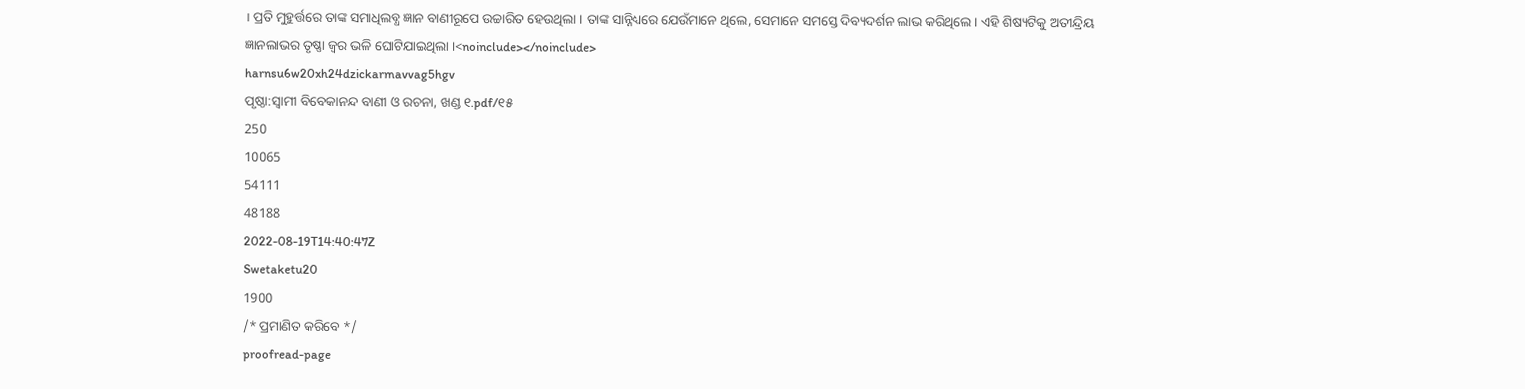। ପ୍ରତି ମୁହୁର୍ତ୍ତରେ ତାଙ୍କ ସମାଧିଲବ୍ଧ ଜ୍ଞାନ ବାଣୀରୂପେ ଉଚ୍ଚାରିତ ହେଉଥିଲା । ତାଙ୍କ ସାନ୍ନିଧ୍ୟରେ ଯେଉଁମାନେ ଥିଲେ, ସେମାନେ ସମସ୍ତେ ଦିବ୍ୟଦର୍ଶନ ଲାଭ କରିଥିଲେ । ଏହି ଶିଷ୍ୟଟିକୁ ଅତୀନ୍ଦ୍ରିୟ ଜ୍ଞାନଲାଭର ତୃଷ୍ଣା ଜ୍ବର ଭଳି ଘୋଟିଯାଇଥିଲା ।<noinclude></noinclude>
harnsu6w20xh24dzickarmavvag5hgv
ପୃଷ୍ଠା:ସ୍ୱାମୀ ବିବେକାନନ୍ଦ ବାଣୀ ଓ ରଚନା, ଖଣ୍ଡ ୧.pdf/୧୫
250
10065
54111
48188
2022-08-19T14:40:47Z
Swetaketu20
1900
/* ପ୍ରମାଣିତ କରିବେ */
proofread-page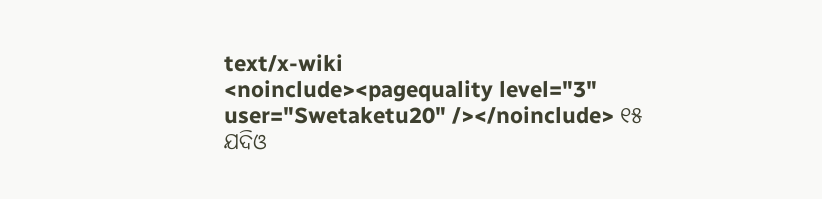text/x-wiki
<noinclude><pagequality level="3" user="Swetaketu20" /></noinclude> ୧୫
ଯଦିଓ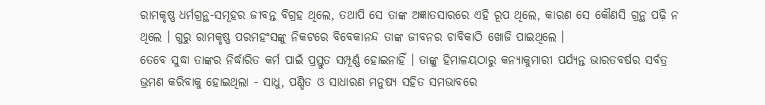ରାମକୃଷ୍ଣ ଧର୍ମଗ୍ରନ୍ଥ-ସମୂହର ଜୀବନ୍ତ ବିଗ୍ରହ ଥିଲେ, ତଥାପି ସେ ତାଙ୍କ ଅଜ୍ଞାତସାରରେ ଏହି ରୂପ ଥିଲେ, କାରଣ ସେ କୌଣସି ଗ୍ରନ୍ଥ ପଢ଼ି ନ ଥିଲେ । ଗୁରୁ ରାମକୃଷ୍ଣ ପରମହଂସଙ୍କୁ ନିକଟରେ ବିବେକାନନ୍ଦ ତାଙ୍କ ଜୀବନର ଚାବିକାଠି ଖୋଜି ପାଇଥିଲେ ।
ତେବେ ସୁଦ୍ଧା ତାଙ୍କର ନିର୍ଦ୍ଧାରିତ କର୍ମ ପାଇଁ ପ୍ରସ୍ତୁତ ସମ୍ପୂର୍ଣ୍ଣ ହୋଇନାହିଁ । ତାଙ୍କୁ ହିମାଳୟଠାରୁ କନ୍ୟାକୁମାରୀ ପର୍ଯ୍ୟନ୍ତ ଭାରତବର୍ଷର ସର୍ବତ୍ର ଭ୍ରମଣ କରିବାକୁ ହୋଇଥିଲା - ସାଧୁ, ପଣ୍ଡିତ ଓ ସାଧାରଣ ମନୁଷ୍ୟ ସହିତ ସମଭାବରେ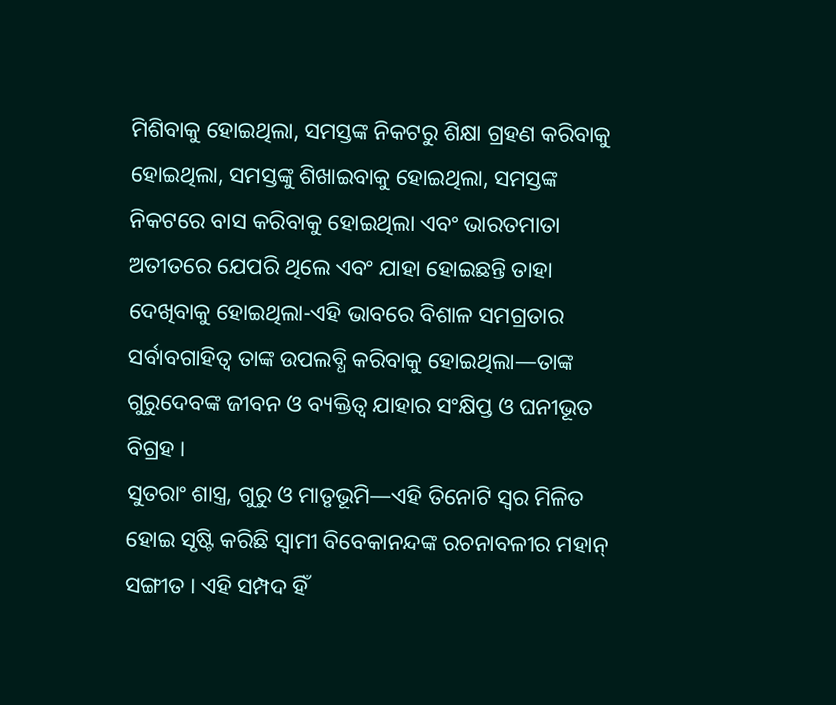ମିଶିବାକୁ ହୋଇଥିଲା, ସମସ୍ତଙ୍କ ନିକଟରୁ ଶିକ୍ଷା ଗ୍ରହଣ କରିବାକୁ ହୋଇଥିଲା, ସମସ୍ତଙ୍କୁ ଶିଖାଇବାକୁ ହୋଇଥିଲା, ସମସ୍ତଙ୍କ ନିକଟରେ ବାସ କରିବାକୁ ହୋଇଥିଲା ଏବଂ ଭାରତମାତା ଅତୀତରେ ଯେପରି ଥିଲେ ଏବଂ ଯାହା ହୋଇଛନ୍ତି ତାହା ଦେଖିବାକୁ ହୋଇଥିଲା-ଏହି ଭାବରେ ବିଶାଳ ସମଗ୍ରତାର ସର୍ବାବଗାହିତ୍ୱ ତାଙ୍କ ଉପଲବ୍ଧି କରିବାକୁ ହୋଇଥିଲା—ତାଙ୍କ ଗୁରୁଦେବଙ୍କ ଜୀବନ ଓ ବ୍ୟକ୍ତିତ୍ୱ ଯାହାର ସଂକ୍ଷିପ୍ତ ଓ ଘନୀଭୂତ ବିଗ୍ରହ ।
ସୁତରାଂ ଶାସ୍ତ୍ର, ଗୁରୁ ଓ ମାତୃଭୂମି—ଏହି ତିନୋଟି ସ୍ୱର ମିଳିତ ହୋଇ ସୃଷ୍ଟି କରିଛି ସ୍ୱାମୀ ବିବେକାନନ୍ଦଙ୍କ ରଚନାବଳୀର ମହାନ୍ ସଙ୍ଗୀତ । ଏହି ସମ୍ପଦ ହିଁ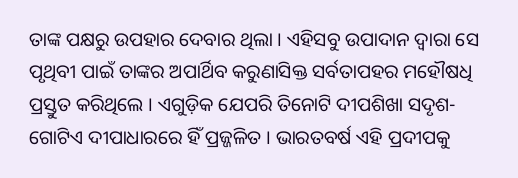ତାଙ୍କ ପକ୍ଷରୁ ଉପହାର ଦେବାର ଥିଲା । ଏହିସବୁ ଉପାଦାନ ଦ୍ୱାରା ସେ ପୃଥିବୀ ପାଇଁ ତାଙ୍କର ଅପାର୍ଥିବ କରୁଣାସିକ୍ତ ସର୍ବତାପହର ମହୌଷଧି ପ୍ରସ୍ତୁତ କରିଥିଲେ । ଏଗୁଡ଼ିକ ଯେପରି ତିନୋଟି ଦୀପଶିଖା ସଦୃଶ-ଗୋଟିଏ ଦୀପାଧାରରେ ହିଁ ପ୍ରଜ୍ଜଳିତ । ଭାରତବର୍ଷ ଏହି ପ୍ରଦୀପକୁ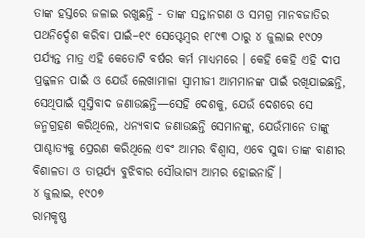ତାଙ୍କ ହସ୍ତରେ ଜଳାଇ ରଖୁଛନ୍ତି - ତାଙ୍କ ସନ୍ତାନଗଣ ଓ ସମଗ୍ର ମାନବଜାତିର ପଥନିର୍ଦ୍ଦେଶ କରିବା ପାଇଁ–୧୯ ସେପ୍ଟେମ୍ବର ୧୮୯୩ ଠାରୁ ୪ ଜୁଲାଇ ୧୯୦୨ ପର୍ଯ୍ୟନ୍ତ ମାତ୍ର ଏହି କେତୋଟି ବର୍ଷର କର୍ମ ମାଧ୍ୟମରେ । କେହି କେହି ଏହି ଦୀପ ପ୍ରଜ୍ଜଳନ ପାଇଁ ଓ ଯେଉଁ ଲେଖାମାଳା ସ୍ୱାମୀଜୀ ଆମମାନଙ୍କ ପାଇଁ ରଖିଯାଇଛନ୍ତି, ସେଥିପାଇଁ ସ୍ବସ୍ତିବାଦ ଜଣାଉଛନ୍ତି—ସେହି ଦେଶକୁ, ଯେଉଁ ଦେଶରେ ସେ ଜନ୍ମଗ୍ରହଣ କରିଥିଲେ, ଧନ୍ୟବାଦ ଜଣାଉଛନ୍ତି ସେମାନଙ୍କୁ, ଯେଉଁମାନେ ତାଙ୍କୁ ପାଶ୍ଚାତ୍ୟକୁ ପ୍ରେରଣ କରିଥିଲେ ଏବଂ ଆମର ବିଶ୍ୱାସ, ଏବେ ସୁଦ୍ଧା ତାଙ୍କ ବାଣୀର ବିଶାଳତା ଓ ତାତ୍ପର୍ଯ୍ୟ ବୁଝିବାର ସୌଭାଗ୍ୟ ଆମର ହୋଇନାହିଁ ।
୪ ଜୁଲାଇ, ୧୯୦୭
ରାମକୃଷ୍ଣ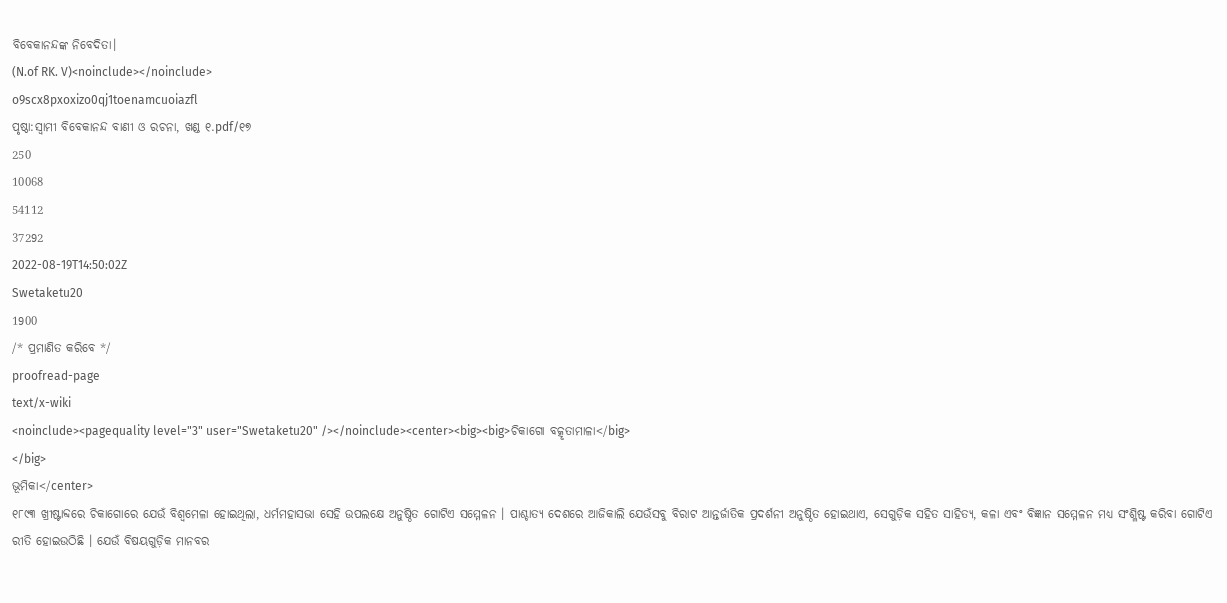ବିବେକାନନ୍ଦଙ୍କ ନିବେଦିତା।
(N.of RK. V)<noinclude></noinclude>
o9scx8pxoxizo0qj1toenamcuoiazfl
ପୃଷ୍ଠା:ସ୍ୱାମୀ ବିବେକାନନ୍ଦ ବାଣୀ ଓ ରଚନା, ଖଣ୍ଡ ୧.pdf/୧୭
250
10068
54112
37292
2022-08-19T14:50:02Z
Swetaketu20
1900
/* ପ୍ରମାଣିତ କରିବେ */
proofread-page
text/x-wiki
<noinclude><pagequality level="3" user="Swetaketu20" /></noinclude><center><big><big>ଚିକାଗୋ ବତ୍କୃତାମାଳା</big>
</big>
ଭୂମିକା</center>
୧୮୯୩ ଖ୍ରୀଷ୍ଟାବ୍ଦରେ ଚିକାଗୋରେ ଯେଉଁ ବିଶ୍ବମେଳା ହୋଇଥିଲା, ଧର୍ମମହାସଭା ସେହି ଉପଲକ୍ଷେ ଅନୁଷ୍ଠିତ ଗୋଟିଏ ସମ୍ମେଳନ । ପାଶ୍ଚାତ୍ୟ ଦେଶରେ ଆଜିକାଲି ଯେଉଁସବୁ ବିରାଟ ଆନ୍ତର୍ଜାତିକ ପ୍ରଦର୍ଶନୀ ଅନୁଷ୍ଠିତ ହୋଇଥାଏ, ସେଗୁଡ଼ିକ ସହିତ ସାହିତ୍ୟ, କଳା ଏବଂ ବିଜ୍ଞାନ ସମ୍ମେଳନ ମଧ୍ୟ ସଂଶ୍ଳିଷ୍ଟ କରିବା ଗୋଟିଏ ରୀତି ହୋଇଉଠିଛି । ଯେଉଁ ବିଷୟଗୁଡ଼ିକ ମାନବର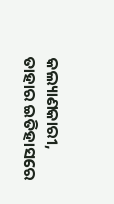କଲ୍ୟାଣକାରୀ, ତାହାର ଇତିହାସରେ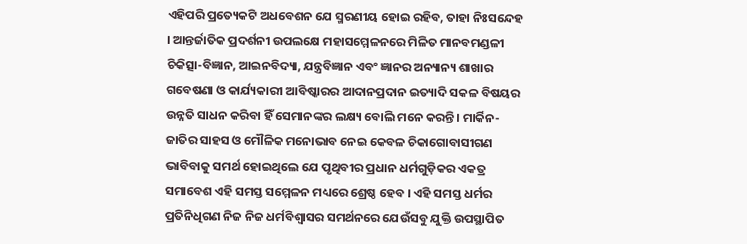ଏହିପରି ପ୍ରତ୍ୟେକଟି ଅଧବେଶନ ଯେ ସ୍ମରଣୀୟ ହୋଇ ରହିବ, ତାହା ନିଃସନ୍ଦେହ । ଆନ୍ତର୍ଜାତିକ ପ୍ରଦର୍ଶନୀ ଉପଲକ୍ଷେ ମହାସମ୍ମେଳନରେ ମିଳିତ ମାନବମଣ୍ଡଳୀ ଚିକିତ୍ସା-ବିଜ୍ଞାନ, ଆଇନବିଦ୍ୟା, ଯନ୍ତ୍ରବିଜ୍ଞାନ ଏବଂ ଜ୍ଞାନର ଅନ୍ୟାନ୍ୟ ଶାଖାର ଗବେଷଣା ଓ କାର୍ଯ୍ୟକାରୀ ଆବିଷ୍କାରର ଆଦାନପ୍ରଦାନ ଇତ୍ୟାଦି ସକଳ ବିଷୟର ଉନ୍ନତି ସାଧନ କରିବା ହିଁ ସେମାନଙ୍କର ଲକ୍ଷ୍ୟ ବୋଲି ମନେ କରନ୍ତି । ମାର୍କିନ-ଜାତିର ସାହସ ଓ ମୌଳିକ ମନୋଭାବ ନେଇ କେବଳ ଚିକାଗୋବାସୀଗଣ ଭାବିବାକୁ ସମର୍ଥ ହୋଇଥିଲେ ଯେ ପୃଥିବୀର ପ୍ରଧାନ ଧର୍ମଗୁଡ଼ିକର ଏକତ୍ର ସମାବେଶ ଏହି ସମସ୍ତ ସମ୍ମେଳନ ମଧ୍ୟରେ ଶ୍ରେଷ୍ଠ ହେବ । ଏହି ସମସ୍ତ ଧର୍ମର ପ୍ରତିନିଧିଗଣ ନିଜ ନିଜ ଧର୍ମବିଶ୍ୱାସର ସମର୍ଥନରେ ଯେଉଁସବୁ ଯୁକ୍ତି ଉପସ୍ଥାପିତ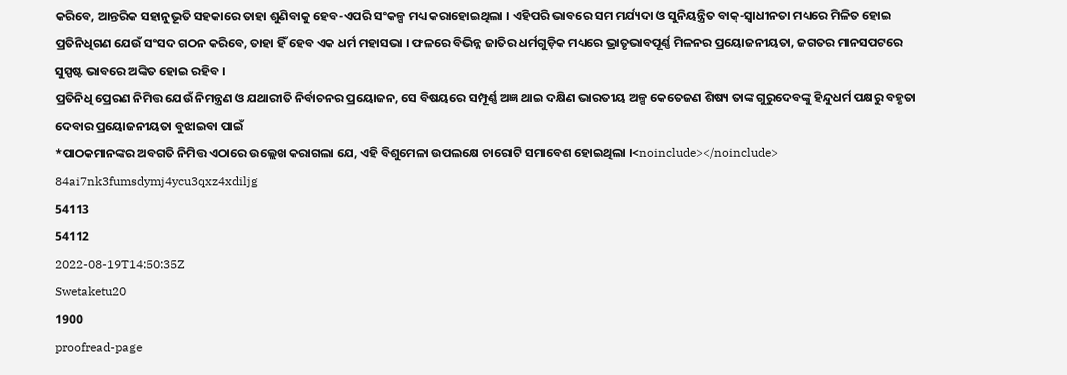କରିବେ, ଆନ୍ତରିକ ସହାନୁଭୂତି ସହକାରେ ତାହା ଶୁଣିବାକୁ ହେବ-ଏପରି ସଂକଳ୍ପ ମଧ୍ୟ କରାହୋଇଥିଲା । ଏହିପରି ଭାବରେ ସମ ମର୍ଯ୍ୟଦା ଓ ସୁନିୟନ୍ତ୍ରିତ ବାକ୍-ସ୍ବାଧୀନତା ମଧ୍ୟରେ ମିଳିତ ହୋଇ ପ୍ରତିନିଧିଗଣ ଯେଉଁ ସଂସଦ ଗଠନ କରିବେ, ତାହା ହିଁ ହେବ ଏକ ଧର୍ମ ମହାସଭା । ଫଳରେ ବିଭିନ୍ନ ଜାତିର ଧର୍ମଗୁଡ଼ିକ ମଧ୍ୟରେ ଭ୍ରାତୃଭାବପୂର୍ଣ୍ଣ ମିଳନର ପ୍ରୟୋଜନୀୟତା, ଜଗତର ମାନସପଟରେ ସୁସ୍ପଷ୍ଟ ଭାବରେ ଅଙ୍କିତ ହୋଇ ରହିବ ।
ପ୍ରତିନିଧି ପ୍ରେରଣ ନିମିତ୍ତ ଯେଉଁ ନିମନ୍ତ୍ରଣ ଓ ଯଥାରୀତି ନିର୍ବାଚନର ପ୍ରୟୋଜନ, ସେ ବିଷୟରେ ସମ୍ପୂର୍ଣ୍ଣ ଅଜ୍ଞ ଥାଇ ଦକ୍ଷିଣ ଭାରତୀୟ ଅଳ୍ପ କେତେଜଣ ଶିଷ୍ୟ ତାଙ୍କ ଗୁରୁଦେବଙ୍କୁ ହିନ୍ଦୁଧର୍ମ ପକ୍ଷରୁ ବହୃତା ଦେବାର ପ୍ରୟୋଜନୀୟତା ବୁଝାଇବା ପାଇଁ
*ପାଠକମାନଙ୍କର ଅବଗତି ନିମିତ୍ତ ଏଠାରେ ଉଲ୍ଲେଖ କରାଗଲା ଯେ, ଏହି ବିଶୁମେଳା ଉପଲକ୍ଷେ ଚାରୋଟି ସମାବେଶ ହୋଇଥିଲା ।<noinclude></noinclude>
84ai7nk3fumsdymj4ycu3qxz4xdiljg
54113
54112
2022-08-19T14:50:35Z
Swetaketu20
1900
proofread-page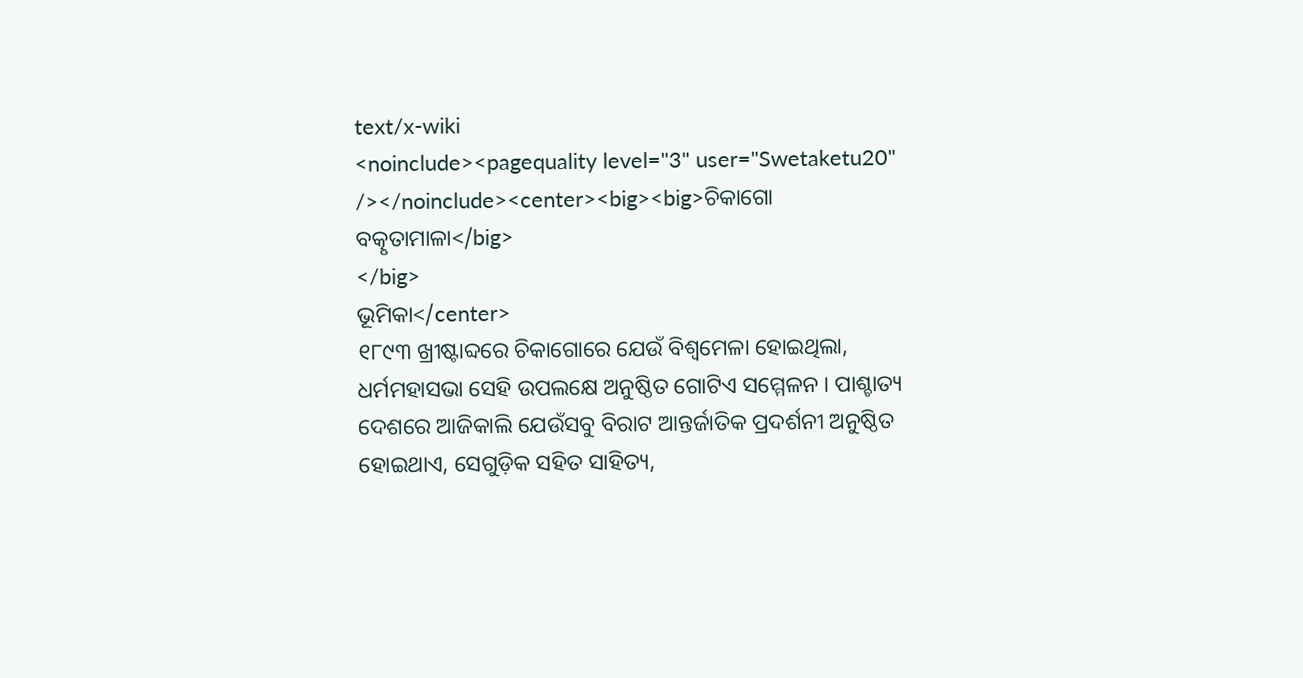text/x-wiki
<noinclude><pagequality level="3" user="Swetaketu20" /></noinclude><center><big><big>ଚିକାଗୋ ବତ୍କୃତାମାଳା</big>
</big>
ଭୂମିକା</center>
୧୮୯୩ ଖ୍ରୀଷ୍ଟାବ୍ଦରେ ଚିକାଗୋରେ ଯେଉଁ ବିଶ୍ବମେଳା ହୋଇଥିଲା, ଧର୍ମମହାସଭା ସେହି ଉପଲକ୍ଷେ ଅନୁଷ୍ଠିତ ଗୋଟିଏ ସମ୍ମେଳନ । ପାଶ୍ଚାତ୍ୟ ଦେଶରେ ଆଜିକାଲି ଯେଉଁସବୁ ବିରାଟ ଆନ୍ତର୍ଜାତିକ ପ୍ରଦର୍ଶନୀ ଅନୁଷ୍ଠିତ ହୋଇଥାଏ, ସେଗୁଡ଼ିକ ସହିତ ସାହିତ୍ୟ,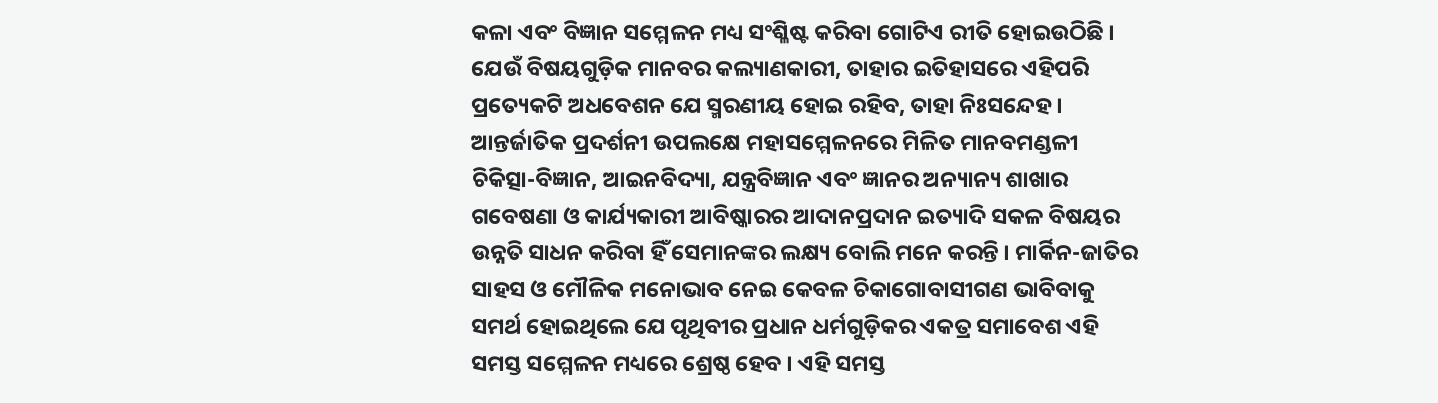କଳା ଏବଂ ବିଜ୍ଞାନ ସମ୍ମେଳନ ମଧ୍ୟ ସଂଶ୍ଳିଷ୍ଟ କରିବା ଗୋଟିଏ ରୀତି ହୋଇଉଠିଛି । ଯେଉଁ ବିଷୟଗୁଡ଼ିକ ମାନବର କଲ୍ୟାଣକାରୀ, ତାହାର ଇତିହାସରେ ଏହିପରି ପ୍ରତ୍ୟେକଟି ଅଧବେଶନ ଯେ ସ୍ମରଣୀୟ ହୋଇ ରହିବ, ତାହା ନିଃସନ୍ଦେହ । ଆନ୍ତର୍ଜାତିକ ପ୍ରଦର୍ଶନୀ ଉପଲକ୍ଷେ ମହାସମ୍ମେଳନରେ ମିଳିତ ମାନବମଣ୍ଡଳୀ ଚିକିତ୍ସା-ବିଜ୍ଞାନ, ଆଇନବିଦ୍ୟା, ଯନ୍ତ୍ରବିଜ୍ଞାନ ଏବଂ ଜ୍ଞାନର ଅନ୍ୟାନ୍ୟ ଶାଖାର ଗବେଷଣା ଓ କାର୍ଯ୍ୟକାରୀ ଆବିଷ୍କାରର ଆଦାନପ୍ରଦାନ ଇତ୍ୟାଦି ସକଳ ବିଷୟର ଉନ୍ନତି ସାଧନ କରିବା ହିଁ ସେମାନଙ୍କର ଲକ୍ଷ୍ୟ ବୋଲି ମନେ କରନ୍ତି । ମାର୍କିନ-ଜାତିର ସାହସ ଓ ମୌଳିକ ମନୋଭାବ ନେଇ କେବଳ ଚିକାଗୋବାସୀଗଣ ଭାବିବାକୁ ସମର୍ଥ ହୋଇଥିଲେ ଯେ ପୃଥିବୀର ପ୍ରଧାନ ଧର୍ମଗୁଡ଼ିକର ଏକତ୍ର ସମାବେଶ ଏହି ସମସ୍ତ ସମ୍ମେଳନ ମଧ୍ୟରେ ଶ୍ରେଷ୍ଠ ହେବ । ଏହି ସମସ୍ତ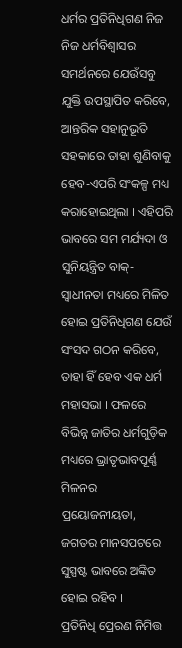ଧର୍ମର ପ୍ରତିନିଧିଗଣ ନିଜ ନିଜ ଧର୍ମବିଶ୍ୱାସର ସମର୍ଥନରେ ଯେଉଁସବୁ ଯୁକ୍ତି ଉପସ୍ଥାପିତ କରିବେ, ଆନ୍ତରିକ ସହାନୁଭୂତି ସହକାରେ ତାହା ଶୁଣିବାକୁ ହେବ-ଏପରି ସଂକଳ୍ପ ମଧ୍ୟ କରାହୋଇଥିଲା । ଏହିପରି ଭାବରେ ସମ ମର୍ଯ୍ୟଦା ଓ ସୁନିୟନ୍ତ୍ରିତ ବାକ୍-ସ୍ବାଧୀନତା ମଧ୍ୟରେ ମିଳିତ ହୋଇ ପ୍ରତିନିଧିଗଣ ଯେଉଁ ସଂସଦ ଗଠନ କରିବେ, ତାହା ହିଁ ହେବ ଏକ ଧର୍ମ ମହାସଭା । ଫଳରେ ବିଭିନ୍ନ ଜାତିର ଧର୍ମଗୁଡ଼ିକ ମଧ୍ୟରେ ଭ୍ରାତୃଭାବପୂର୍ଣ୍ଣ ମିଳନର ପ୍ରୟୋଜନୀୟତା, ଜଗତର ମାନସପଟରେ ସୁସ୍ପଷ୍ଟ ଭାବରେ ଅଙ୍କିତ ହୋଇ ରହିବ ।
ପ୍ରତିନିଧି ପ୍ରେରଣ ନିମିତ୍ତ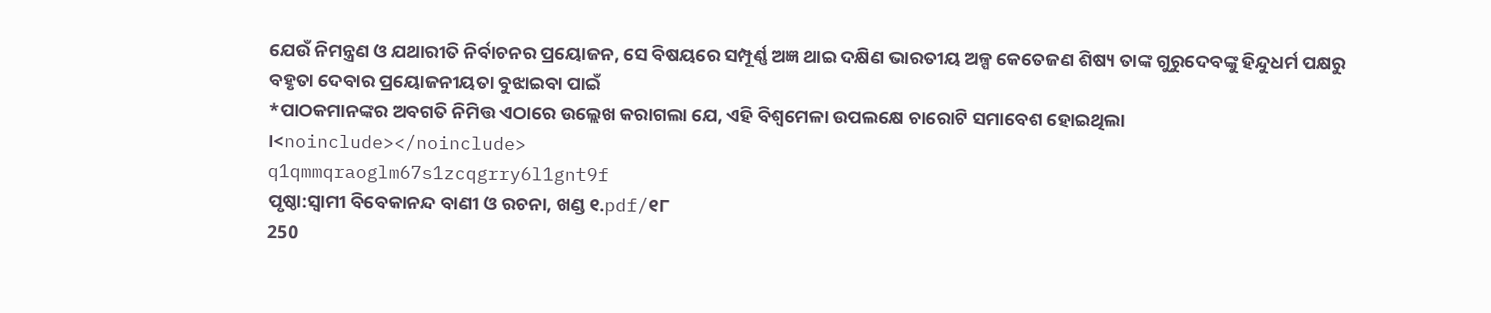ଯେଉଁ ନିମନ୍ତ୍ରଣ ଓ ଯଥାରୀତି ନିର୍ବାଚନର ପ୍ରୟୋଜନ, ସେ ବିଷୟରେ ସମ୍ପୂର୍ଣ୍ଣ ଅଜ୍ଞ ଥାଇ ଦକ୍ଷିଣ ଭାରତୀୟ ଅଳ୍ପ କେତେଜଣ ଶିଷ୍ୟ ତାଙ୍କ ଗୁରୁଦେବଙ୍କୁ ହିନ୍ଦୁଧର୍ମ ପକ୍ଷରୁ ବହୃତା ଦେବାର ପ୍ରୟୋଜନୀୟତା ବୁଝାଇବା ପାଇଁ
*ପାଠକମାନଙ୍କର ଅବଗତି ନିମିତ୍ତ ଏଠାରେ ଉଲ୍ଲେଖ କରାଗଲା ଯେ, ଏହି ବିଶ୍ୱମେଳା ଉପଲକ୍ଷେ ଚାରୋଟି ସମାବେଶ ହୋଇଥିଲା ।<noinclude></noinclude>
q1qmmqraoglm67s1zcqgrry6l1gnt9f
ପୃଷ୍ଠା:ସ୍ୱାମୀ ବିବେକାନନ୍ଦ ବାଣୀ ଓ ରଚନା, ଖଣ୍ଡ ୧.pdf/୧୮
250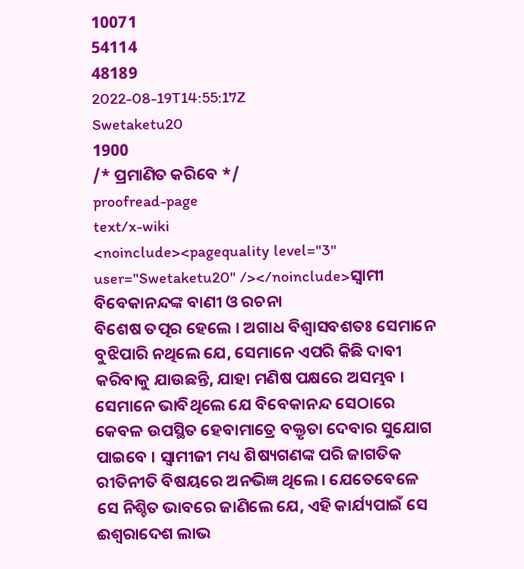10071
54114
48189
2022-08-19T14:55:17Z
Swetaketu20
1900
/* ପ୍ରମାଣିତ କରିବେ */
proofread-page
text/x-wiki
<noinclude><pagequality level="3" user="Swetaketu20" /></noinclude>ସ୍ୱାମୀ ବିବେକାନନ୍ଦଙ୍କ ବାଣୀ ଓ ରଚନା
ବିଶେଷ ତତ୍ପର ହେଲେ । ଅଗାଧ ବିଶ୍ୱାସବଶତଃ ସେମାନେ ବୁଝିପାରି ନଥିଲେ ଯେ, ସେମାନେ ଏପରି କିଛି ଦାବୀ କରିବାକୁ ଯାଉଛନ୍ତି, ଯାହା ମଣିଷ ପକ୍ଷରେ ଅସମ୍ଭବ । ସେମାନେ ଭାବିଥିଲେ ଯେ ବିବେକାନନ୍ଦ ସେଠାରେ କେବଳ ଉପସ୍ଥିତ ହେବାମାତ୍ରେ ବକ୍ତୃତା ଦେବାର ସୁଯୋଗ ପାଇବେ । ସ୍ୱାମୀଜୀ ମଧ୍ୟ ଶିଷ୍ୟଗଣଙ୍କ ପରି ଜାଗତିକ ରୀତିନୀତି ବିଷୟରେ ଅନଭିଜ୍ଞ ଥିଲେ । ଯେତେବେଳେ ସେ ନିଶ୍ଚିତ ଭାବରେ ଜାଣିଲେ ଯେ, ଏହି କାର୍ଯ୍ୟପାଇଁ ସେ ଈଶ୍ବରାଦେଶ ଲାଭ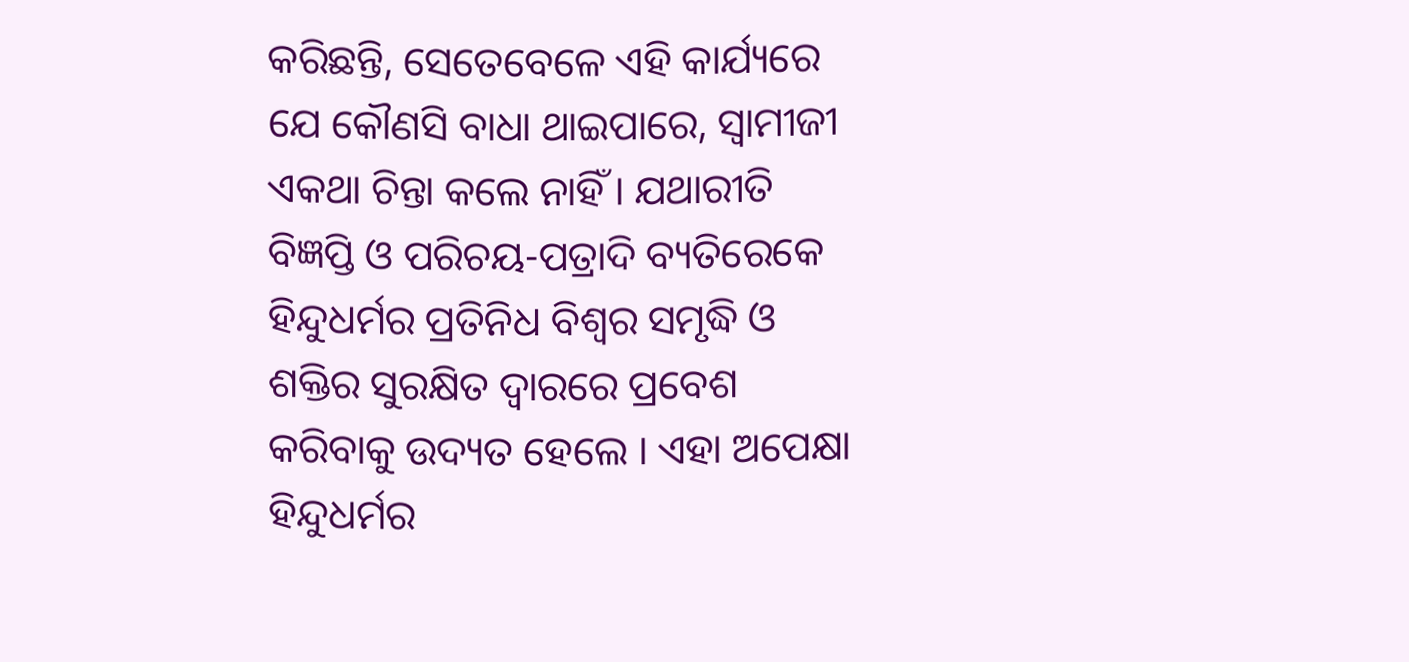କରିଛନ୍ତି, ସେତେବେଳେ ଏହି କାର୍ଯ୍ୟରେ ଯେ କୌଣସି ବାଧା ଥାଇପାରେ, ସ୍ୱାମୀଜୀ ଏକଥା ଚିନ୍ତା କଲେ ନାହିଁ । ଯଥାରୀତି ବିଜ୍ଞପ୍ତି ଓ ପରିଚୟ-ପତ୍ରାଦି ବ୍ୟତିରେକେ ହିନ୍ଦୁଧର୍ମର ପ୍ରତିନିଧ ବିଶ୍ୱର ସମୃଦ୍ଧି ଓ ଶକ୍ତିର ସୁରକ୍ଷିତ ଦ୍ୱାରରେ ପ୍ରବେଶ କରିବାକୁ ଉଦ୍ୟତ ହେଲେ । ଏହା ଅପେକ୍ଷା ହିନ୍ଦୁଧର୍ମର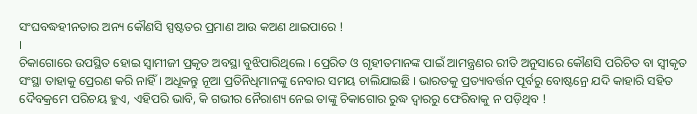ସଂଘବଦ୍ଧହୀନତାର ଅନ୍ୟ କୌଣସି ସ୍ପଷ୍ଟତର ପ୍ରମାଣ ଆଉ କଅଣ ଥାଇପାରେ !
।
ଚିକାଗୋରେ ଉପସ୍ଥିତ ହୋଇ ସ୍ୱାମୀଜୀ ପ୍ରକୃତ ଅବସ୍ଥା ବୁଝିପାରିଥିଲେ । ପ୍ରେରିତ ଓ ଗୃହୀତମାନଙ୍କ ପାଇଁ ଆମନ୍ତ୍ରଣର ରୀତି ଅନୁସାରେ କୌଣସି ପରିଚିତ ବା ସ୍ଵୀକୃତ ସଂସ୍ଥା ତାହାକୁ ପ୍ରେରଣ କରି ନାହିଁ । ଅଧୂକନ୍ତୁ ନୂଆ ପ୍ରତିନିଧିମାନଙ୍କୁ ନେବାର ସମୟ ଚାଲିଯାଇଛି । ଭାରତକୁ ପ୍ରତ୍ୟାବର୍ତ୍ତନ ପୂର୍ବରୁ ବୋଷ୍ଟନ୍ରେ ଯଦି କାହାରି ସହିତ ଦୈବକ୍ରମେ ପରିଚୟ ହୁଏ, ଏହିପରି ଭାବି, କି ଗଭୀର ନୈରାଶ୍ୟ ନେଇ ତାଙ୍କୁ ଚିକାଗୋର ରୁଦ୍ଧ ଦ୍ୱାରରୁ ଫେରିବାକୁ ନ ପଡ଼ିଥିବ !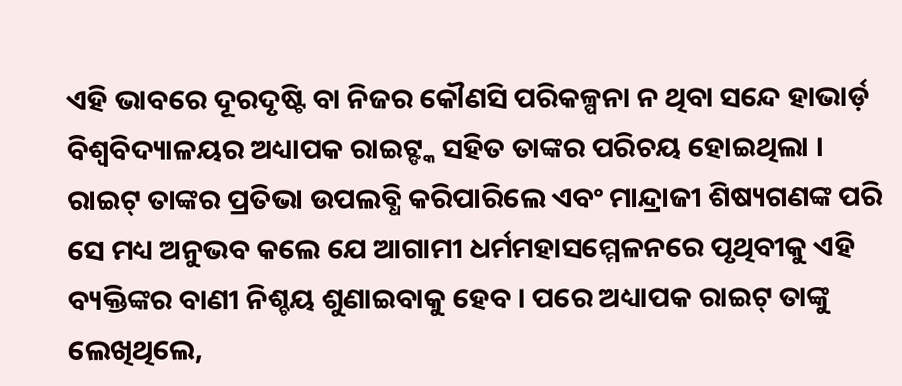ଏହି ଭାବରେ ଦୂରଦୃଷ୍ଟି ବା ନିଜର କୌଣସି ପରିକଳ୍ପନା ନ ଥିବା ସନ୍ଦେ ହାଭାର୍ଡ଼ ବିଶ୍ୱବିଦ୍ୟାଳୟର ଅଧ୍ୟାପକ ରାଇଟ୍ଙ୍କ ସହିତ ତାଙ୍କର ପରିଚୟ ହୋଇଥିଲା । ରାଇଟ୍ ତାଙ୍କର ପ୍ରତିଭା ଉପଲବ୍ଧି କରିପାରିଲେ ଏବଂ ମାନ୍ଦ୍ରାଜୀ ଶିଷ୍ୟଗଣଙ୍କ ପରି ସେ ମଧ୍ୟ ଅନୁଭବ କଲେ ଯେ ଆଗାମୀ ଧର୍ମମହାସମ୍ମେଳନରେ ପୃଥିବୀକୁ ଏହି ବ୍ୟକ୍ତିଙ୍କର ବାଣୀ ନିଶ୍ଚୟ ଶୁଣାଇବାକୁ ହେବ । ପରେ ଅଧ୍ୟାପକ ରାଇଟ୍ ତାଙ୍କୁ ଲେଖିଥିଲେ,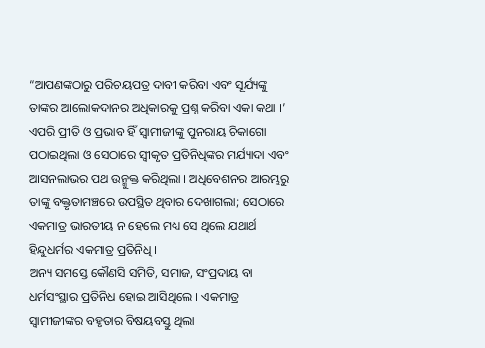“ଆପଣଙ୍କଠାରୁ ପରିଚୟପତ୍ର ଦାବୀ କରିବା ଏବଂ ସୂର୍ଯ୍ୟଙ୍କୁ ତାଙ୍କର ଆଲୋକଦାନର ଅଧିକାରକୁ ପ୍ରଶ୍ନ କରିବା ଏକା କଥା ।’ ଏପରି ପ୍ରୀତି ଓ ପ୍ରଭାବ ହିଁ ସ୍ୱାମୀଜୀଙ୍କୁ ପୁନରାୟ ଚିକାଗୋ ପଠାଇଥିଲା ଓ ସେଠାରେ ସ୍ୱୀକୃତ ପ୍ରତିନିଧିଙ୍କର ମର୍ଯ୍ୟାଦା ଏବଂ ଆସନଲାଭର ପଥ ଉନ୍ମୁକ୍ତ କରିଥିଲା । ଅଧିବେଶନର ଆରମ୍ଭରୁ ତାଙ୍କୁ ବକ୍ତୃତାମଞ୍ଚରେ ଉପସ୍ଥିତ ଥିବାର ଦେଖାଗଲା; ସେଠାରେ ଏକମାତ୍ର ଭାରତୀୟ ନ ହେଲେ ମଧ୍ୟ ସେ ଥିଲେ ଯଥାର୍ଥ ହିନ୍ଦୁଧର୍ମର ଏକମାତ୍ର ପ୍ରତିନିଧି ।
ଅନ୍ୟ ସମସ୍ତେ କୌଣସି ସମିତି, ସମାଜ, ସଂପ୍ରଦାୟ ବା ଧର୍ମସଂସ୍ଥାର ପ୍ରତିନିଧ ହୋଇ ଆସିଥିଲେ । ଏକମାତ୍ର ସ୍ୱାମୀଜୀଙ୍କର ବହୃତାର ବିଷୟବସ୍ତୁ ଥିଲା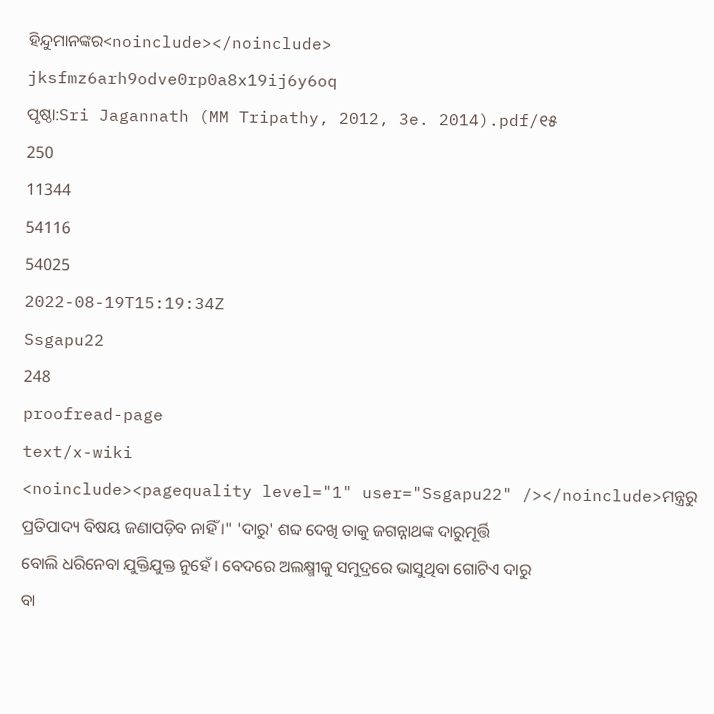ହିନ୍ଦୁମାନଙ୍କର<noinclude></noinclude>
jksfmz6arh9odve0rp0a8x19ij6y6oq
ପୃଷ୍ଠା:Sri Jagannath (MM Tripathy, 2012, 3e. 2014).pdf/୧୫
250
11344
54116
54025
2022-08-19T15:19:34Z
Ssgapu22
248
proofread-page
text/x-wiki
<noinclude><pagequality level="1" user="Ssgapu22" /></noinclude>ମନ୍ତ୍ରରୁ ପ୍ରତିପାଦ୍ୟ ବିଷୟ ଜଣାପଡ଼ିବ ନାହିଁ ।" 'ଦାରୁ' ଶବ୍ଦ ଦେଖି ତାକୁ ଜଗନ୍ନାଥଙ୍କ ଦାରୁମୂର୍ତ୍ତି
ବୋଲି ଧରିନେବା ଯୁକ୍ତିଯୁକ୍ତ ନୁହେଁ । ବେଦରେ ଅଲକ୍ଷ୍ମୀକୁ ସମୁଦ୍ରରେ ଭାସୁଥିବା ଗୋଟିଏ ଦାରୁ
ବା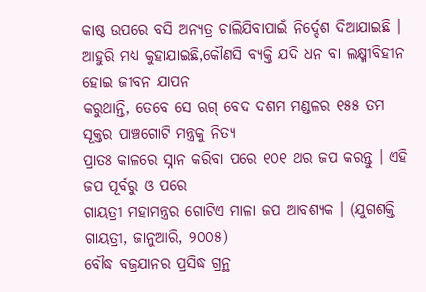କାଷ୍ଠ ଉପରେ ବସି ଅନ୍ୟତ୍ର ଚାଲିଯିବାପାଇଁ ନିର୍ଦ୍ଦେଶ ଦିଆଯାଇଛି ।
ଆହୁରି ମଧ୍ୟ କୁହାଯାଇଛି,କୌଣସି ବ୍ୟକ୍ତି ଯଦି ଧନ ବା ଲକ୍ଷ୍ମୀବିହୀନ ହୋଇ ଜୀବନ ଯାପନ
କରୁଥାନ୍ତି, ତେବେ ସେ ଋଗ୍ ବେଦ ଦଶମ ମଣ୍ଡଳର ୧୫୫ ତମ ସୂକ୍ତର ପାଞ୍ଚଗୋଟି ମନ୍ତ୍ରକୁ ନିତ୍ୟ
ପ୍ରାତଃ କାଳରେ ସ୍ନାନ କରିବା ପରେ ୧୦୧ ଥର ଜପ କରନ୍ତୁ । ଏହି ଜପ ପୂର୍ବରୁ ଓ ପରେ
ଗାୟତ୍ରୀ ମହାମନ୍ତ୍ରର ଗୋଟିଏ ମାଳା ଜପ ଆବଶ୍ୟକ । (ଯୁଗଶକ୍ତି ଗାୟତ୍ରୀ, ଜାନୁଆରି, ୨୦୦୫)
ବୌଦ୍ଧ ବଜ୍ରଯାନର ପ୍ରସିଦ୍ଧ ଗ୍ରନ୍ଥ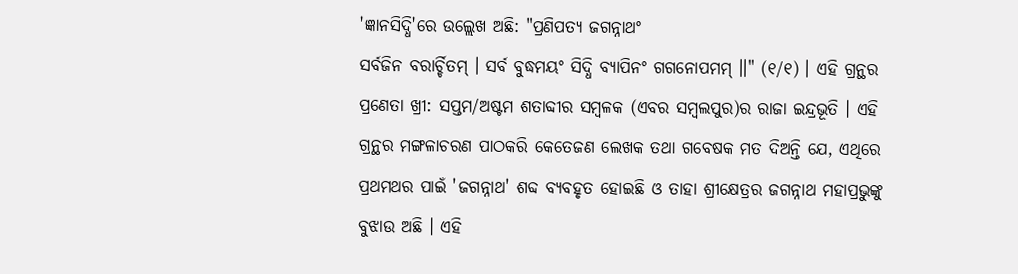'ଜ୍ଞାନସିଦ୍ଧି'ରେ ଉଲ୍ଲେଖ ଅଛି: "ପ୍ରଣିପତ୍ୟ ଜଗନ୍ନାଥଂ
ସର୍ବଜିନ ବରାର୍ଚ୍ଚିତମ୍ । ସର୍ବ ବୁଦ୍ଧମୟଂ ସିଦ୍ଧି ବ୍ୟାପିନଂ ଗଗନୋପମମ୍ ।।" (୧/୧) । ଏହି ଗ୍ରନ୍ଥର
ପ୍ରଣେତା ଖ୍ରୀ: ସପ୍ତମ/ଅଷ୍ଟମ ଶତାବ୍ଦୀର ସମ୍ୱଳକ (ଏବର ସମ୍ୱଲପୁର)ର ରାଜା ଇନ୍ଦ୍ରଭୂତି । ଏହି
ଗ୍ରନ୍ଥର ମଙ୍ଗଳାଚରଣ ପାଠକରି କେତେଜଣ ଲେଖକ ତଥା ଗବେଷକ ମତ ଦିଅନ୍ତି ଯେ, ଏଥିରେ
ପ୍ରଥମଥର ପାଇଁ 'ଜଗନ୍ନାଥ' ଶବ୍ଦ ବ୍ୟବହୃତ ହୋଇଛି ଓ ତାହା ଶ୍ରୀକ୍ଷେତ୍ରର ଜଗନ୍ନାଥ ମହାପ୍ରଭୁଙ୍କୁ
ବୁଝାଉ ଅଛି । ଏହି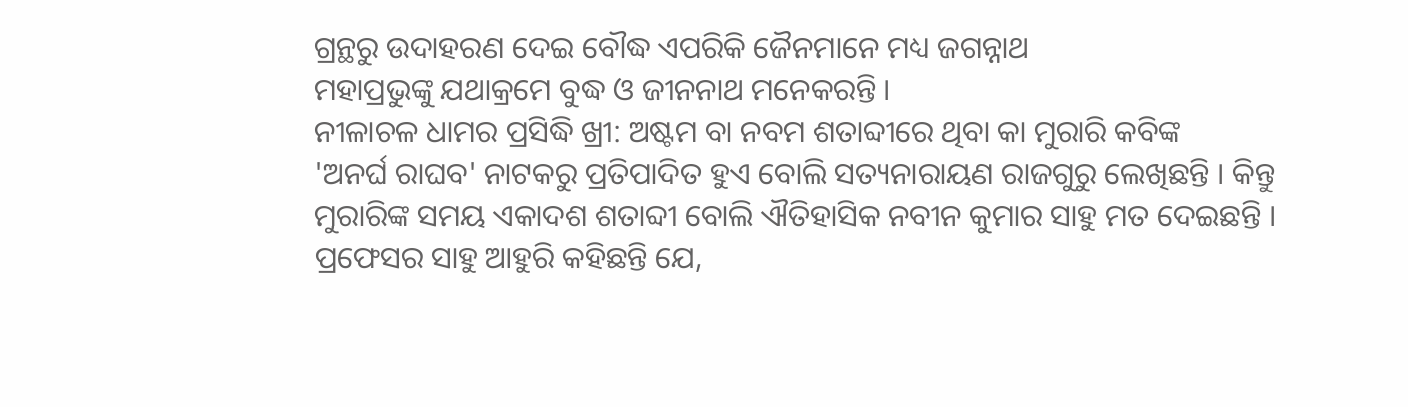ଗ୍ରନ୍ଥରୁ ଉଦାହରଣ ଦେଇ ବୌଦ୍ଧ ଏପରିକି ଜୈନମାନେ ମଧ୍ୟ ଜଗନ୍ନାଥ
ମହାପ୍ରଭୁଙ୍କୁ ଯଥାକ୍ରମେ ବୁଦ୍ଧ ଓ ଜୀନନାଥ ମନେକରନ୍ତି ।
ନୀଳାଚଳ ଧାମର ପ୍ରସିଦ୍ଧି ଖ୍ରୀ: ଅଷ୍ଟମ ବା ନବମ ଶତାବ୍ଦୀରେ ଥିବା କା ମୁରାରି କବିଙ୍କ
'ଅନର୍ଘ ରାଘବ' ନାଟକରୁ ପ୍ରତିପାଦିତ ହୁଏ ବୋଲି ସତ୍ୟନାରାୟଣ ରାଜଗୁରୁ ଲେଖିଛନ୍ତି । କିନ୍ତୁ
ମୁରାରିଙ୍କ ସମୟ ଏକାଦଶ ଶତାବ୍ଦୀ ବୋଲି ଐତିହାସିକ ନବୀନ କୁମାର ସାହୁ ମତ ଦେଇଛନ୍ତି ।
ପ୍ରଫେସର ସାହୁ ଆହୁରି କହିଛନ୍ତି ଯେ,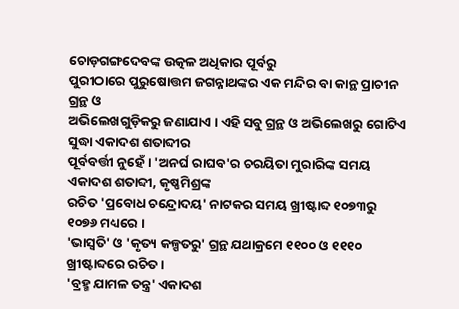ଚୋଡ଼ଗଙ୍ଗଦେବଙ୍କ ଉତ୍କଳ ଅଧିକାର ପୂର୍ବରୁ
ପୁରୀଠାରେ ପୁରୁଷୋତ୍ତମ ଜଗନ୍ନାଥଙ୍କର ଏକ ମନ୍ଦିର ବା କାନ୍ଥ ପ୍ରାଚୀନ ଗ୍ରନ୍ଥ ଓ
ଅଭିଲେଖଗୁଡ଼ିକରୁ ଜଣାଯାଏ । ଏହି ସବୁ ଗ୍ରନ୍ଥ ଓ ଅଭିଲେଖରୁ ଗୋଟିଏ ସୁଦ୍ଧା ଏକାଦଶ ଶତାବ୍ଦୀର
ପୂର୍ବବର୍ତ୍ତୀ ନୁହେଁ । 'ଅନର୍ଘ ରାଘବ'ର ଚରୟିତା ମୁରାରିଙ୍କ ସମୟ ଏକାଦଶ ଶତାବ୍ଦୀ, କୃଷ୍ଣମିଶ୍ରଙ୍କ
ରଚିତ 'ପ୍ରବୋଧ ଚନ୍ଦ୍ରୋଦୟ' ନାଟକର ସମୟ ଖ୍ରୀଷ୍ଟାବ୍ଦ ୧୦୭୩ରୁ ୧୦୭୬ ମଧ୍ୟରେ ।
'ଭାସ୍ୱତି' ଓ 'କୃତ୍ୟ କଳ୍ପତରୁ' ଗ୍ରନ୍ଥ ଯଥାକ୍ରମେ ୧୧୦୦ ଓ ୧୧୧୦ ଖ୍ରୀଷ୍ଟାବ୍ଦରେ ରଚିତ ।
'ବ୍ରହ୍ମ ଯାମଳ ତନ୍ତ୍ର' ଏକାଦଶ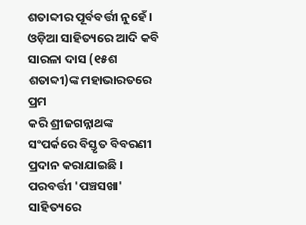ଶତାବ୍ଦୀର ପୂର୍ବବର୍ତ୍ତୀ ନୁହେଁ ।
ଓଡ଼ିଆ ସାହିତ୍ୟରେ ଆଦି କବି ସାରଳା ଦାସ (୧୫ଶ ଶତାବ୍ଦୀ)ଙ୍କ ମହାଭାରତରେ ପ୍ରମ
କରି ଶ୍ରୀଜଗନ୍ନାଥଙ୍କ ସଂପର୍କରେ ବିସ୍ତୃତ ବିବରଣୀ ପ୍ରଦାନ କରାଯାଇଛି । ପରବର୍ତ୍ତୀ 'ପଞ୍ଚସଖା'
ସାହିତ୍ୟରେ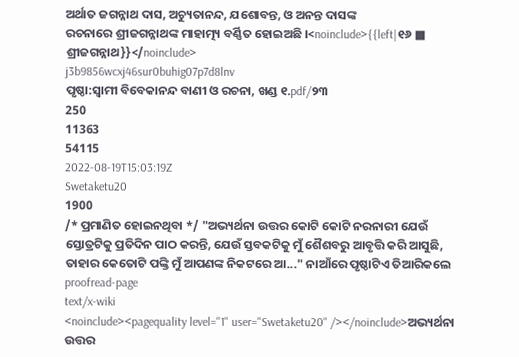ଅର୍ଥାତ ଜଗନ୍ନାଥ ଦାସ, ଅଚ୍ୟୁତାନନ୍ଦ, ଯଶୋବନ୍ତ, ଓ ଅନନ୍ତ ଦାସଙ୍କ
ରଚନାରେ ଶ୍ରୀଜଗନ୍ନାଥଙ୍କ ମାହାତ୍ମ୍ୟ ବର୍ଣ୍ଣିତ ହୋଇଅଛି ।<noinclude>{{left|୧୬ ■ ଶ୍ରୀଜଗନ୍ନାଥ}}</noinclude>
j3b9856wcxj46sur0buhig07p7d8lnv
ପୃଷ୍ଠା:ସ୍ୱାମୀ ବିବେକାନନ୍ଦ ବାଣୀ ଓ ରଚନା, ଖଣ୍ଡ ୧.pdf/୨୩
250
11363
54115
2022-08-19T15:03:19Z
Swetaketu20
1900
/* ପ୍ରମାଣିତ ହୋଇନଥିବା */ "ଅଭ୍ୟର୍ଥନା ଉତ୍ତର କୋଟି କୋଟି ନରନାରୀ ଯେଉଁ ସ୍ତୋତ୍ରଟିକୁ ପ୍ରତିଦିନ ପାଠ କରନ୍ତି, ଯେଉଁ ସ୍ତବକଟିକୁ ମୁଁ ଶୈଶବରୁ ଆବୃତ୍ତି କରି ଆସୁଛି, ତାହାର କେତୋଟି ପଙ୍କ୍ତି ମୁଁ ଆପଣଙ୍କ ନିକଟରେ ଆ..." ନାଆଁରେ ପୃଷ୍ଠାଟିଏ ତିଆରିକଲେ
proofread-page
text/x-wiki
<noinclude><pagequality level="1" user="Swetaketu20" /></noinclude>ଅଭ୍ୟର୍ଥନା ଉତ୍ତର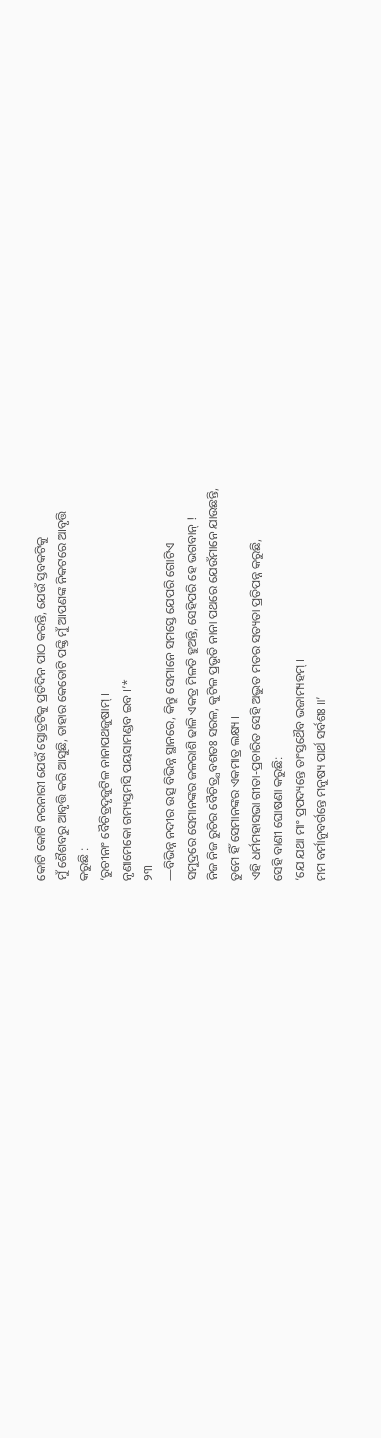କୋଟି କୋଟି ନରନାରୀ ଯେଉଁ ସ୍ତୋତ୍ରଟିକୁ ପ୍ରତିଦିନ ପାଠ କରନ୍ତି, ଯେଉଁ ସ୍ତବକଟିକୁ
ମୁଁ ଶୈଶବରୁ ଆବୃତ୍ତି କରି ଆସୁଛି, ତାହାର କେତୋଟି ପଙ୍କ୍ତି ମୁଁ ଆପଣଙ୍କ ନିକଟରେ ଆବୃତ୍ତି
କରୁଛି :
‘ରୁଚୀନାଂ ବୈଚିତ୍ରଦୃଜୁଟିଳ ନାନାପଥଜୁଷାମ୍ ।
ନୃଣାମେକୋ ଗମ୍ୟସ୍ତମସି ପୟସାମଣ୍ଡବ ଇବ ।’*
୨୩
—ବିଭିନ୍ନ ନଦୀର ଉତ୍ସ ବିଭିନ୍ନ ସ୍ଥାନରେ, କିନ୍ତୁ ସେମାନେ ସମସ୍ତେ ଯେପରି ଗୋଟିଏ
ସମୁଦ୍ରରେ ସେମାନଙ୍କର ଜଳରାଶି ଢାଳି ଏକତ୍ର ମିଳତି ହୁଅନ୍ତି, ସେହିପରି ହେ ଭଗବାନ୍ !
ନିଜ ନିଜ ରୁଚିର ବୈଚିତ୍ର୍ଯବଶତଃ ସରଳ, କୁଟିଳ ପ୍ରଭୃତି ନାନା ପଥରେ ଯେଉଁମାନେ ଯାଉଛନ୍ତି,
ତୁମେ ହିଁ ସେମାନଙ୍କର ଏକମାତ୍ର ଲକ୍ଷ୍ୟ ।
ଏହି ଧର୍ମମହାସଭା ଗୀତା-ପ୍ରଚାରିତ ସେହି ଅଦ୍ଭୁତ ମତର ସତ୍ୟତା ପ୍ରତିପନ୍ନ କରୁଛି,
ସେହି ବାଣୀ ଘୋଷଣା କରୁଛି:
‘ଯେ ଯଥା ମାଂ ପ୍ରପଦ୍ୟନ୍ତେ ତାଂସ୍ତଥୈବ ଭଜାମ୍ୟହମ୍ ।
ମମ ବର୍ମାନୁବର୍ଗନ୍ତେ ମନୁଷ୍ୟ ପାର୍ଥ ସର୍ବଶଃ ॥’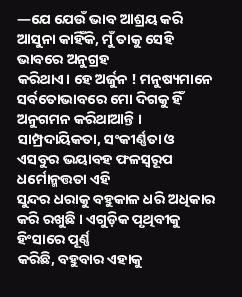—ଯେ ଯେଉଁ ଭାବ ଆଶ୍ରୟ କରି ଆସୁନା କାହିଁକି, ମୁଁ ତାକୁ ସେହି ଭାବରେ ଅନୁଗ୍ରହ
କରିଥାଏ। ହେ ଅର୍ଜୁନ ! ମନୁଷ୍ୟମାନେ ସର୍ବତୋଭାବରେ ମୋ ଦିଗକୁ ହିଁ ଅନୁଗମନ କରିଥାଆନ୍ତି ।
ସାମ୍ପ୍ରଦାୟିକତା, ସଂକୀର୍ଣ୍ଣତା ଓ ଏସବୁର ଭୟାବହ ଫଳସ୍ଵରୂପ ଧର୍ମୋନ୍ମତ୍ତତା ଏହି
ସୁନ୍ଦର ଧରାକୁ ବହୁକାଳ ଧରି ଅଧିକାର କରି ରଖୁଛି । ଏଗୁଡ଼ିକ ପୃଥିବୀକୁ ହିଂସାରେ ପୂର୍ଣ୍ଣ
କରିଛି, ବହୁବାର ଏହାକୁ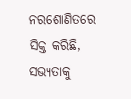ନରଶୋଣିତରେ ସିକ୍ତ କରିଛି, ସଭ୍ୟତାକୁ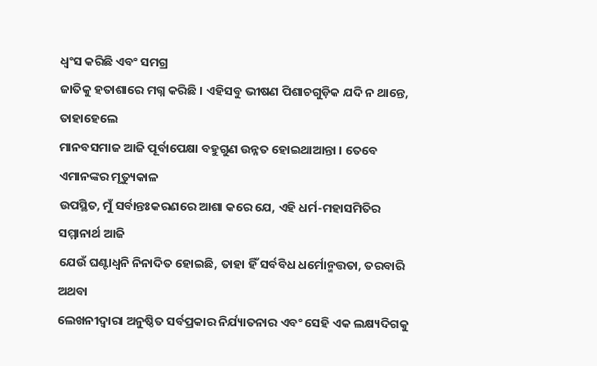ଧ୍ୱଂସ କରିଛି ଏବଂ ସମଗ୍ର
ଜାତିକୁ ହତାଶାରେ ମଗ୍ନ କରିଛି । ଏହିସବୁ ଭୀଷଣ ପିଶାଚଗୁଡ଼ିକ ଯଦି ନ ଥାନ୍ତେ, ତାହାହେଲେ
ମାନବସମାଜ ଆଜି ପୂର୍ବାପେକ୍ଷା ବହୁଗୁଣ ଉନ୍ନତ ହୋଇଥାଆନ୍ତା । ତେବେ ଏମାନଙ୍କର ମୃତ୍ୟୁକାଳ
ଉପସ୍ଥିତ, ମୁଁ ସର୍ବାନ୍ତଃକରଣରେ ଆଶା କରେ ଯେ, ଏହି ଧର୍ମ-ମହାସମିତିର ସମ୍ମାନାର୍ଥ ଆଜି
ଯେଉଁ ଘଣ୍ଟାଧ୍ଵନି ନିନାଦିତ ହୋଇଛି, ତାହା ହିଁ ସର୍ବବିଧ ଧର୍ମୋନ୍ମତ୍ତତା, ତରବାରି ଅଥବା
ଲେଖନୀଦ୍ଵାରା ଅନୁଷ୍ଠିତ ସର୍ବପ୍ରକାର ନିର୍ଯ୍ୟାତନାର ଏବଂ ସେହି ଏକ ଲକ୍ଷ୍ୟଦିଗକୁ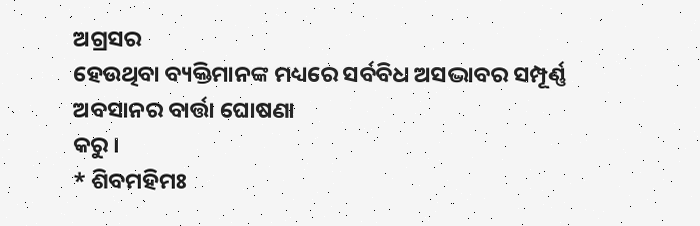ଅଗ୍ରସର
ହେଉଥିବା ବ୍ୟକ୍ତିମାନଙ୍କ ମଧ୍ୟରେ ସର୍ବବିଧ ଅସଦ୍ଭାବର ସମ୍ପୂର୍ଣ୍ଣ ଅବସାନର ବାର୍ତ୍ତା ଘୋଷଣା
କରୁ ।
* ଶିବମହିମଃ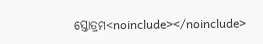ସ୍ତୋତ୍ରମ<noinclude></noinclude>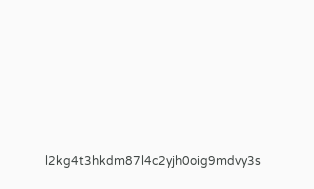l2kg4t3hkdm87l4c2yjh0oig9mdvy3s